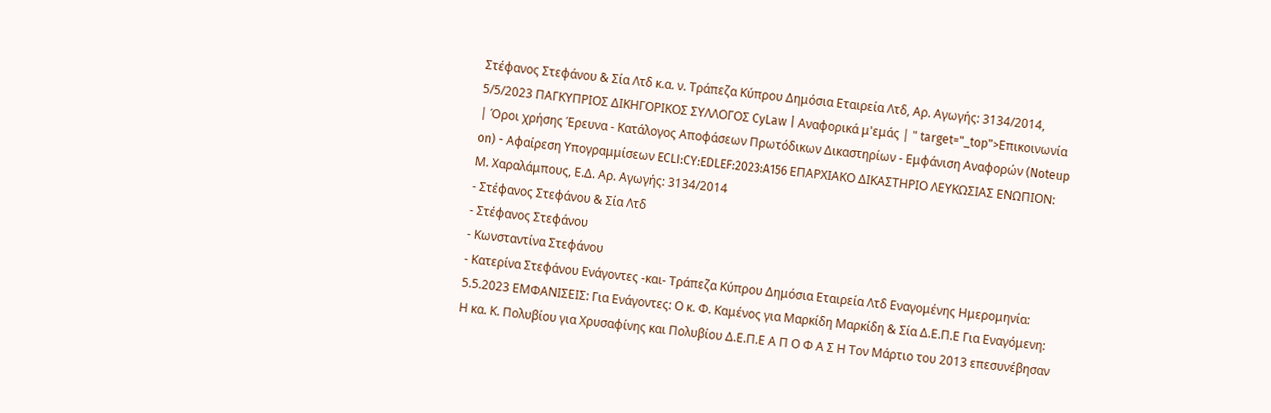Στέφανος Στεφάνου & Σία Λτδ κ.α. ν. Τράπεζα Κύπρου Δημόσια Εταιρεία Λτδ, Αρ. Aγωγής: 3134/2014, 5/5/2023 ΠΑΓΚΥΠΡΙΟΣ ΔΙΚΗΓΟΡΙΚΟΣ ΣΥΛΛΟΓΟΣ CyLaw | Αναφορικά μ'εμάς | " target="_top">Επικοινωνία | Όροι χρήσης Έρευνα - Κατάλογος Αποφάσεων Πρωτόδικων Δικαστηρίων - Εμφάνιση Αναφορών (Noteup on) - Αφαίρεση Υπογραμμίσεων ECLI:CY:EDLEF:2023:A156 EΠΑΡΧΙΑΚΟ ΔΙΚΑΣΤΗΡΙΟ ΛΕΥΚΩΣΙΑΣ ΕΝΩΠΙΟΝ: Μ. Χαραλάμπους, Ε.Δ. Αρ. Aγωγής: 3134/2014
- Στέφανος Στεφάνου & Σία Λτδ
- Στέφανος Στεφάνου
- Κωνσταντίνα Στεφάνου
- Κατερίνα Στεφάνου Ενάγοντες -και- Τράπεζα Κύπρου Δημόσια Εταιρεία Λτδ Εναγομένης Ημερομηνία: 5.5.2023 ΕΜΦΑΝΙΣΕΙΣ: Για Ενάγοντες: Ο κ. Φ. Καμένος για Μαρκίδη Μαρκίδη & Σία Δ.Ε.Π.Ε Για Εναγόμενη: Η κα. Κ. Πολυβίου για Χρυσαφίνης και Πολυβίου Δ.Ε.Π.Ε Α Π Ο Φ Α Σ Η Τον Μάρτιο του 2013 επεσυνέβησαν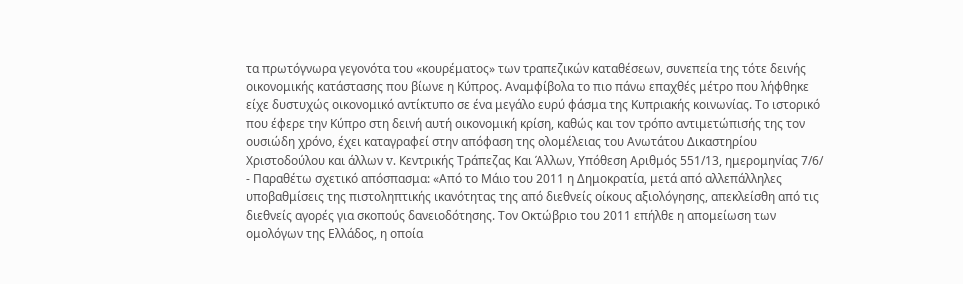τα πρωτόγνωρα γεγονότα του «κουρέματος» των τραπεζικών καταθέσεων, συνεπεία της τότε δεινής οικονομικής κατάστασης που βίωνε η Κύπρος. Αναμφίβολα το πιο πάνω επαχθές μέτρο που λήφθηκε είχε δυστυχώς οικονομικό αντίκτυπο σε ένα μεγάλο ευρύ φάσμα της Κυπριακής κοινωνίας. Το ιστορικό που έφερε την Κύπρο στη δεινή αυτή οικονομική κρίση, καθώς και τον τρόπο αντιμετώπισής της τον ουσιώδη χρόνο, έχει καταγραφεί στην απόφαση της ολομέλειας του Ανωτάτου Δικαστηρίου Χριστοδούλου και άλλων v. Κεντρικής Τράπεζας Και Άλλων, Υπόθεση Αριθμός 551/13, ημερομηνίας 7/6/
- Παραθέτω σχετικό απόσπασμα: «Από το Μάιο του 2011 η Δημοκρατία, μετά από αλλεπάλληλες υποβαθμίσεις της πιστοληπτικής ικανότητας της από διεθνείς οίκους αξιολόγησης, απεκλείσθη από τις διεθνείς αγορές για σκοπούς δανειοδότησης. Τον Οκτώβριο του 2011 επήλθε η απομείωση των ομολόγων της Ελλάδος, η οποία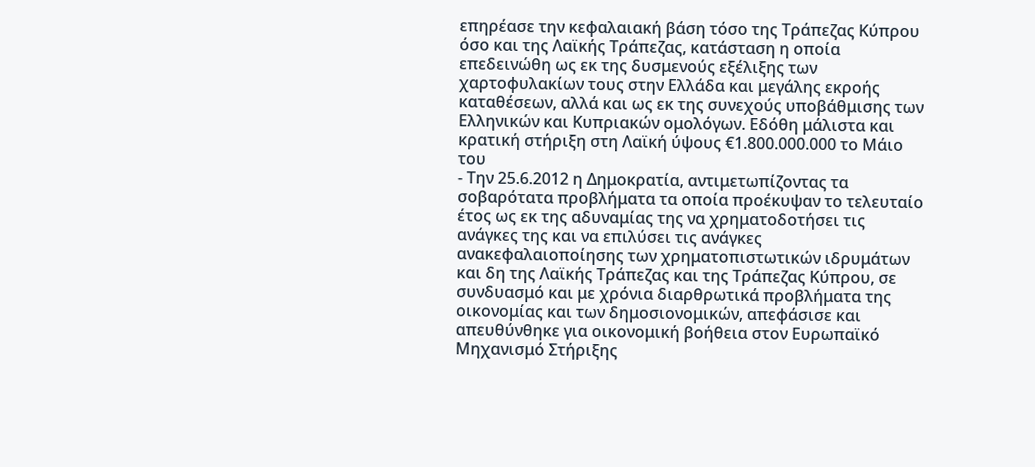επηρέασε την κεφαλαιακή βάση τόσο της Τράπεζας Κύπρου όσο και της Λαϊκής Τράπεζας, κατάσταση η οποία επεδεινώθη ως εκ της δυσμενούς εξέλιξης των χαρτοφυλακίων τους στην Ελλάδα και μεγάλης εκροής καταθέσεων, αλλά και ως εκ της συνεχούς υποβάθμισης των Ελληνικών και Κυπριακών ομολόγων. Εδόθη μάλιστα και κρατική στήριξη στη Λαϊκή ύψους €1.800.000.000 το Μάιο του
- Την 25.6.2012 η Δημοκρατία, αντιμετωπίζοντας τα σοβαρότατα προβλήματα τα οποία προέκυψαν το τελευταίο έτος ως εκ της αδυναμίας της να χρηματοδοτήσει τις ανάγκες της και να επιλύσει τις ανάγκες ανακεφαλαιοποίησης των χρηματοπιστωτικών ιδρυμάτων και δη της Λαϊκής Τράπεζας και της Τράπεζας Κύπρου, σε συνδυασμό και με χρόνια διαρθρωτικά προβλήματα της οικονομίας και των δημοσιονομικών, απεφάσισε και απευθύνθηκε για οικονομική βοήθεια στον Ευρωπαϊκό Μηχανισμό Στήριξης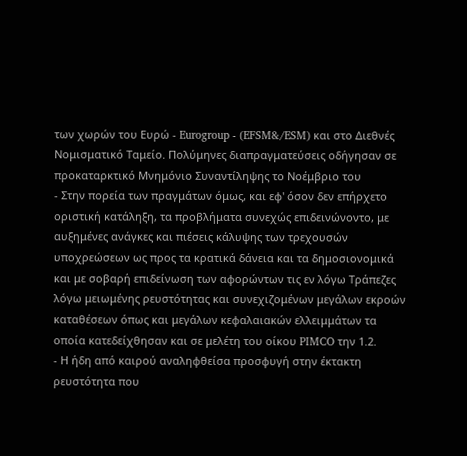των χωρών του Ευρώ - Eurogroup - (EFSM&/ESM) και στο Διεθνές Νομισματικό Ταμείο. Πολύμηνες διαπραγματεύσεις οδήγησαν σε προκαταρκτικό Μνημόνιο Συναντίληψης το Νοέμβριο του
- Στην πορεία των πραγμάτων όμως, και εφ' όσον δεν επήρχετο οριστική κατάληξη, τα προβλήματα συνεχώς επιδεινώνοντο, με αυξημένες ανάγκες και πιέσεις κάλυψης των τρεχουσών υποχρεώσεων ως προς τα κρατικά δάνεια και τα δημοσιονομικά και με σοβαρή επιδείνωση των αφορώντων τις εν λόγω Τράπεζες λόγω μειωμένης ρευστότητας και συνεχιζομένων μεγάλων εκροών καταθέσεων όπως και μεγάλων κεφαλαιακών ελλειμμάτων τα οποία κατεδείχθησαν και σε μελέτη του οίκου PIMCO την 1.2.
- Η ήδη από καιρού αναληφθείσα προσφυγή στην έκτακτη ρευστότητα που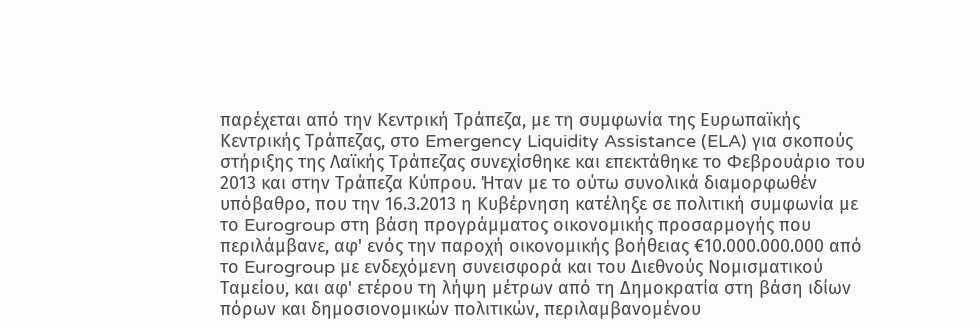παρέχεται από την Κεντρική Τράπεζα, με τη συμφωνία της Ευρωπαϊκής Κεντρικής Τράπεζας, στο Emergency Liquidity Assistance (ELA) για σκοπούς στήριξης της Λαϊκής Τράπεζας συνεχίσθηκε και επεκτάθηκε το Φεβρουάριο του 2013 και στην Τράπεζα Κύπρου. Ήταν με το ούτω συνολικά διαμορφωθέν υπόβαθρο, που την 16.3.2013 η Κυβέρνηση κατέληξε σε πολιτική συμφωνία με το Eurogroup στη βάση προγράμματος οικονομικής προσαρμογής που περιλάμβανε, αφ' ενός την παροχή οικονομικής βοήθειας €10.000.000.000 από το Eurogroup με ενδεχόμενη συνεισφορά και του Διεθνούς Νομισματικού Ταμείου, και αφ' ετέρου τη λήψη μέτρων από τη Δημοκρατία στη βάση ιδίων πόρων και δημοσιονομικών πολιτικών, περιλαμβανομένου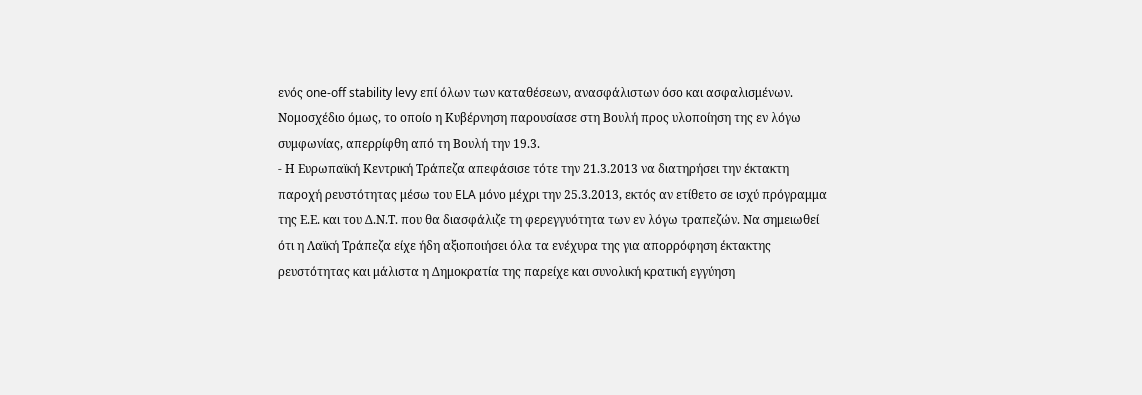ενός one-off stability levy επί όλων των καταθέσεων, ανασφάλιστων όσο και ασφαλισμένων. Νομοσχέδιο όμως, το οποίο η Κυβέρνηση παρουσίασε στη Βουλή προς υλοποίηση της εν λόγω συμφωνίας, απερρίφθη από τη Βουλή την 19.3.
- Η Ευρωπαϊκή Κεντρική Τράπεζα απεφάσισε τότε την 21.3.2013 να διατηρήσει την έκτακτη παροχή ρευστότητας μέσω του ELA μόνο μέχρι την 25.3.2013, εκτός αν ετίθετο σε ισχύ πρόγραμμα της Ε.Ε. και του Δ.Ν.Τ. που θα διασφάλιζε τη φερεγγυότητα των εν λόγω τραπεζών. Να σημειωθεί ότι η Λαϊκή Τράπεζα είχε ήδη αξιοποιήσει όλα τα ενέχυρα της για απορρόφηση έκτακτης ρευστότητας και μάλιστα η Δημοκρατία της παρείχε και συνολική κρατική εγγύηση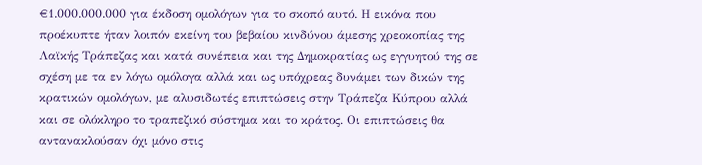€1.000.000.000 για έκδοση ομολόγων για το σκοπό αυτό. Η εικόνα που προέκυπτε ήταν λοιπόν εκείνη του βεβαίου κινδύνου άμεσης χρεοκοπίας της Λαϊκής Τράπεζας και κατά συνέπεια και της Δημοκρατίας ως εγγυητού της σε σχέση με τα εν λόγω ομόλογα αλλά και ως υπόχρεας δυνάμει των δικών της κρατικών ομολόγων, με αλυσιδωτές επιπτώσεις στην Τράπεζα Κύπρου αλλά και σε ολόκληρο το τραπεζικό σύστημα και το κράτος. Οι επιπτώσεις θα αντανακλούσαν όχι μόνο στις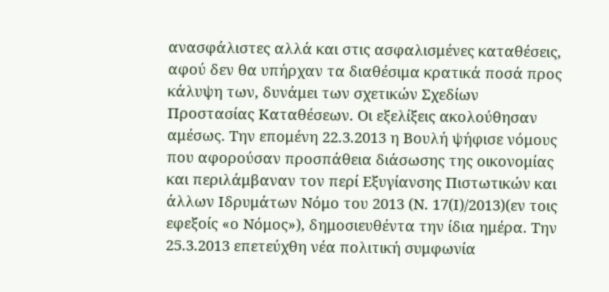ανασφάλιστες αλλά και στις ασφαλισμένες καταθέσεις, αφού δεν θα υπήρχαν τα διαθέσιμα κρατικά ποσά προς κάλυψη των, δυνάμει των σχετικών Σχεδίων Προστασίας Καταθέσεων. Οι εξελίξεις ακολούθησαν αμέσως. Την επομένη 22.3.2013 η Βουλή ψήφισε νόμους που αφορούσαν προσπάθεια διάσωσης της οικονομίας και περιλάμβαναν τον περί Εξυγίανσης Πιστωτικών και άλλων Ιδρυμάτων Νόμο του 2013 (Ν. 17(Ι)/2013)(εν τοις εφεξοίς «ο Νόμος»), δημοσιευθέντα την ίδια ημέρα. Την 25.3.2013 επετεύχθη νέα πολιτική συμφωνία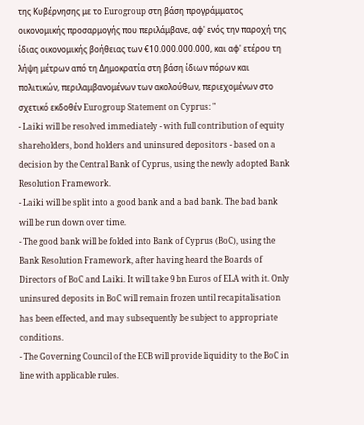της Κυβέρνησης με το Eurogroup στη βάση προγράμματος οικονομικής προσαρμογής που περιλάμβανε, αφ' ενός την παροχή της ίδιας οικονομικής βοήθειας των €10.000.000.000, και αφ' ετέρου τη λήψη μέτρων από τη Δημοκρατία στη βάση ίδιων πόρων και πολιτικών, περιλαμβανομένων των ακολούθων, περιεχομένων στο σχετικό εκδοθέν Eurogroup Statement on Cyprus: "
- Laiki will be resolved immediately - with full contribution of equity shareholders, bond holders and uninsured depositors - based on a decision by the Central Bank of Cyprus, using the newly adopted Bank Resolution Framework.
- Laiki will be split into a good bank and a bad bank. The bad bank will be run down over time.
- The good bank will be folded into Bank of Cyprus (BoC), using the Bank Resolution Framework, after having heard the Boards of Directors of BoC and Laiki. It will take 9 bn Euros of ELA with it. Only uninsured deposits in BoC will remain frozen until recapitalisation has been effected, and may subsequently be subject to appropriate conditions.
- The Governing Council of the ECB will provide liquidity to the BoC in line with applicable rules.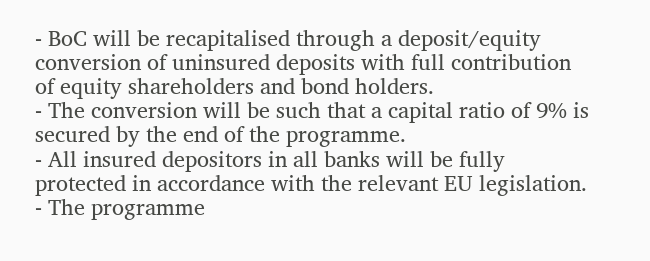- BoC will be recapitalised through a deposit/equity conversion of uninsured deposits with full contribution of equity shareholders and bond holders.
- The conversion will be such that a capital ratio of 9% is secured by the end of the programme.
- All insured depositors in all banks will be fully protected in accordance with the relevant EU legislation.
- The programme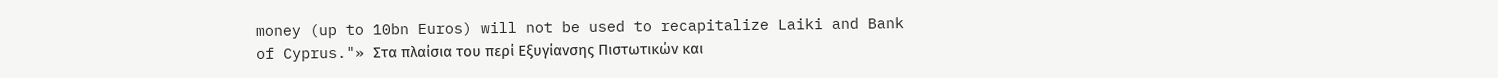money (up to 10bn Euros) will not be used to recapitalize Laiki and Bank of Cyprus."» Στα πλαίσια του περί Εξυγίανσης Πιστωτικών και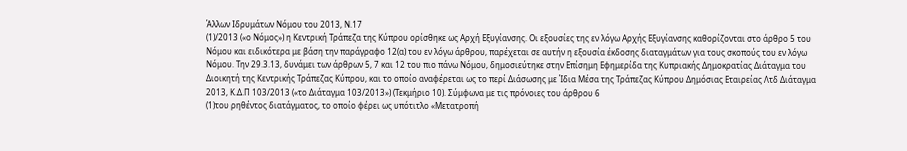Άλλων Ιδρυμάτων Νόμου του 2013, Ν.17
(1)/2013 («ο Νόμος») η Κεντρική Τράπεζα της Κύπρου ορίσθηκε ως Αρχή Εξυγίανσης. Οι εξουσίες της εν λόγω Αρχής Εξυγίανσης καθορίζονται στο άρθρο 5 του Νόμου και ειδικότερα με βάση την παράγραφο 12(α) του εν λόγω άρθρου, παρέχεται σε αυτήν η εξουσία έκδοσης διαταγμάτων για τους σκοπούς του εν λόγω Νόμου. Την 29.3.13, δυνάμει των άρθρων 5, 7 και 12 του πιο πάνω Νόμου, δημοσιεύτηκε στην Επίσημη Εφημερίδα της Κυπριακής Δημοκρατίας Διάταγμα του Διοικητή της Κεντρικής Τράπεζας Κύπρου, και το οποίο αναφέρεται ως το περί Διάσωσης με Ίδια Μέσα της Τράπεζας Κύπρου Δημόσιας Εταιρείας Λτδ Διάταγμα 2013, Κ.Δ.Π 103/2013 («το Διάταγμα 103/2013») (Τεκμήριο 10). Σύμφωνα με τις πρόνοιες του άρθρου 6
(1)του ρηθέντος διατάγματος, το οποίο φέρει ως υπότιτλο «Μετατροπή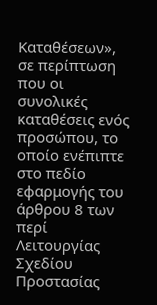Καταθέσεων», σε περίπτωση που οι συνολικές καταθέσεις ενός προσώπου, το οποίο ενέπιπτε στο πεδίο εφαρμογής του άρθρου 8 των περί Λειτουργίας Σχεδίου Προστασίας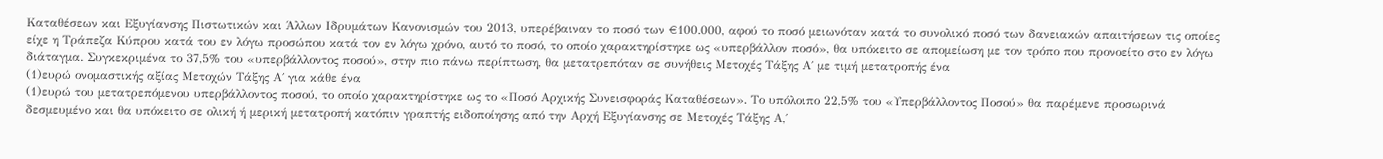Καταθέσεων και Εξυγίανσης Πιστωτικών και Άλλων Ιδρυμάτων Κανονισμών του 2013, υπερέβαιναν το ποσό των €100.000, αφού το ποσό μειωνόταν κατά το συνολικό ποσό των δανειακών απαιτήσεων τις οποίες είχε η Τράπεζα Κύπρου κατά του εν λόγω προσώπου κατά τον εν λόγω χρόνο, αυτό το ποσό, το οποίο χαρακτηρίστηκε ως «υπερβάλλον ποσό», θα υπόκειτο σε απομείωση με τον τρόπο που προνοείτο στο εν λόγω διάταγμα. Συγκεκριμένα το 37,5% του «υπερβάλλοντος ποσού», στην πιο πάνω περίπτωση, θα μετατρεπόταν σε συνήθεις Μετοχές Τάξης Α΄ με τιμή μετατροπής ένα
(1)ευρώ ονομαστικής αξίας Μετοχών Τάξης Α΄ για κάθε ένα
(1)ευρώ του μετατρεπόμενου υπερβάλλοντος ποσού, το οποίο χαρακτηρίστηκε ως το «Ποσό Αρχικής Συνεισφοράς Καταθέσεων». Το υπόλοιπο 22,5% του «Υπερβάλλοντος Ποσού» θα παρέμενε προσωρινά δεσμευμένο και θα υπόκειτο σε ολική ή μερική μετατροπή κατόπιν γραπτής ειδοποίησης από την Αρχή Εξυγίανσης σε Μετοχές Τάξης Α,΄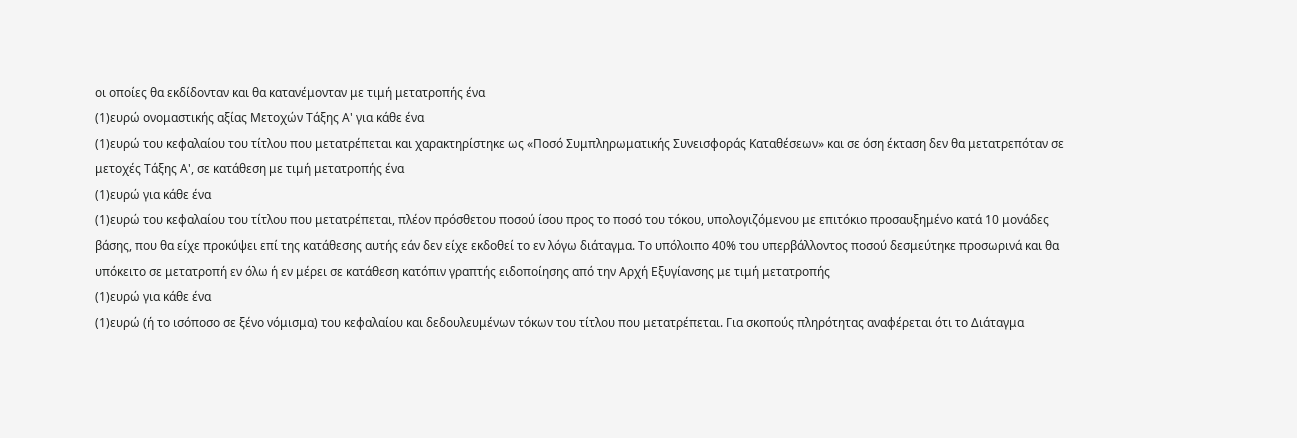οι οποίες θα εκδίδονταν και θα κατανέμονταν με τιμή μετατροπής ένα
(1)ευρώ ονομαστικής αξίας Μετοχών Τάξης Α' για κάθε ένα
(1)ευρώ του κεφαλαίου του τίτλου που μετατρέπεται και χαρακτηρίστηκε ως «Ποσό Συμπληρωματικής Συνεισφοράς Καταθέσεων» και σε όση έκταση δεν θα μετατρεπόταν σε μετοχές Τάξης Α', σε κατάθεση με τιμή μετατροπής ένα
(1)ευρώ για κάθε ένα
(1)ευρώ του κεφαλαίου του τίτλου που μετατρέπεται, πλέον πρόσθετου ποσού ίσου προς το ποσό του τόκου, υπολογιζόμενου με επιτόκιο προσαυξημένο κατά 10 μονάδες βάσης, που θα είχε προκύψει επί της κατάθεσης αυτής εάν δεν είχε εκδοθεί το εν λόγω διάταγμα. Το υπόλοιπο 40% του υπερβάλλοντος ποσού δεσμεύτηκε προσωρινά και θα υπόκειτο σε μετατροπή εν όλω ή εν μέρει σε κατάθεση κατόπιν γραπτής ειδοποίησης από την Αρχή Εξυγίανσης με τιμή μετατροπής
(1)ευρώ για κάθε ένα
(1)ευρώ (ή το ισόποσο σε ξένο νόμισμα) του κεφαλαίου και δεδουλευμένων τόκων του τίτλου που μετατρέπεται. Για σκοπούς πληρότητας αναφέρεται ότι το Διάταγμα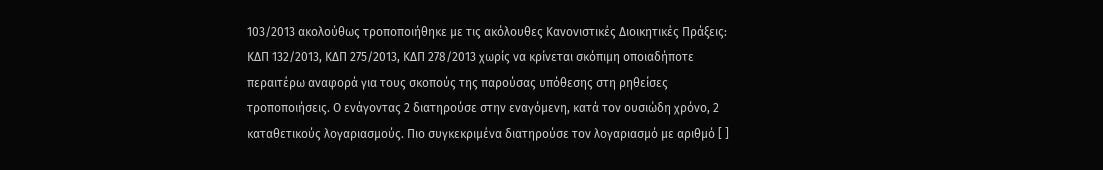103/2013 ακολούθως τροποποιήθηκε με τις ακόλουθες Κανονιστικές Διοικητικές Πράξεις: ΚΔΠ 132/2013, ΚΔΠ 275/2013, ΚΔΠ 278/2013 χωρίς να κρίνεται σκόπιμη οποιαδήποτε περαιτέρω αναφορά για τους σκοπούς της παρούσας υπόθεσης στη ρηθείσες τροποποιήσεις. Ο ενάγοντας 2 διατηρούσε στην εναγόμενη, κατά τον ουσιώδη χρόνο, 2 καταθετικούς λογαριασμούς. Πιο συγκεκριμένα διατηρούσε τον λογαριασμό με αριθμό [ ]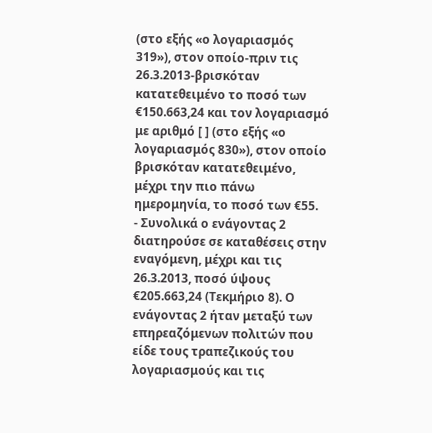(στο εξής «ο λογαριασμός 319»), στον οποίο-πριν τις 26.3.2013-βρισκόταν κατατεθειμένο το ποσό των €150.663,24 και τον λογαριασμό με αριθμό [ ] (στο εξής «ο λογαριασμός 830»), στον οποίο βρισκόταν κατατεθειμένο, μέχρι την πιο πάνω ημερομηνία, το ποσό των €55.
- Συνολικά ο ενάγοντας 2 διατηρούσε σε καταθέσεις στην εναγόμενη, μέχρι και τις 26.3.2013, ποσό ύψους €205.663,24 (Τεκμήριο 8). Ο ενάγοντας 2 ήταν μεταξύ των επηρεαζόμενων πολιτών που είδε τους τραπεζικούς του λογαριασμούς και τις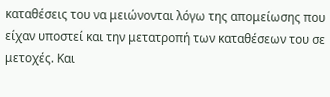καταθέσεις του να μειώνονται λόγω της απομείωσης που είχαν υποστεί και την μετατροπή των καταθέσεων του σε μετοχές. Και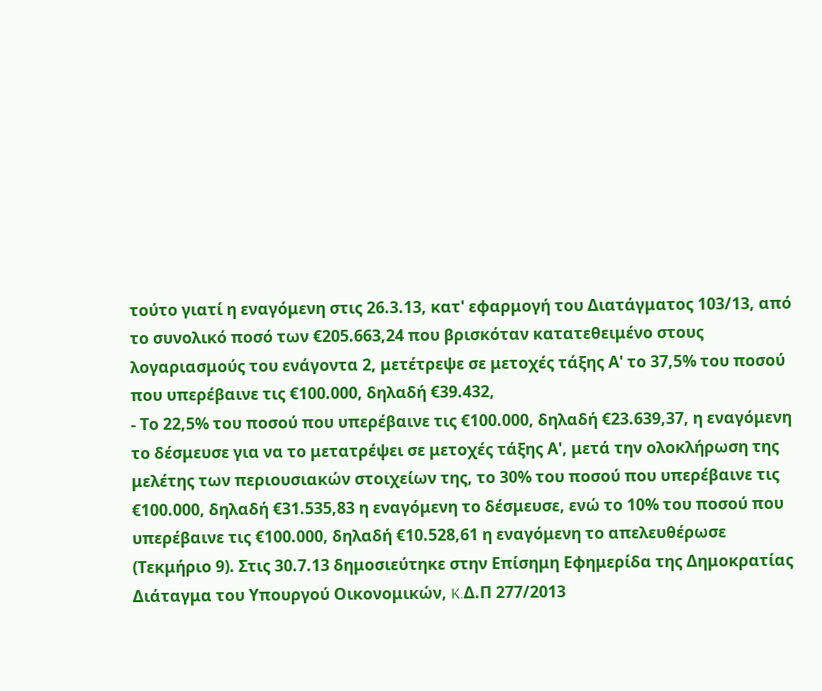τούτο γιατί η εναγόμενη στις 26.3.13, κατ' εφαρμογή του Διατάγματος 103/13, από το συνολικό ποσό των €205.663,24 που βρισκόταν κατατεθειμένο στους λογαριασμούς του ενάγοντα 2, μετέτρεψε σε μετοχές τάξης Α' το 37,5% του ποσού που υπερέβαινε τις €100.000, δηλαδή €39.432,
- Το 22,5% του ποσού που υπερέβαινε τις €100.000, δηλαδή €23.639,37, η εναγόμενη το δέσμευσε για να το μετατρέψει σε μετοχές τάξης Α', μετά την ολοκλήρωση της μελέτης των περιουσιακών στοιχείων της, το 30% του ποσού που υπερέβαινε τις €100.000, δηλαδή €31.535,83 η εναγόμενη το δέσμευσε, ενώ το 10% του ποσού που υπερέβαινε τις €100.000, δηλαδή €10.528,61 η εναγόμενη το απελευθέρωσε (Τεκμήριο 9). Στις 30.7.13 δημοσιεύτηκε στην Επίσημη Εφημερίδα της Δημοκρατίας Διάταγμα του Υπουργού Οικονομικών, K.Δ.Π 277/2013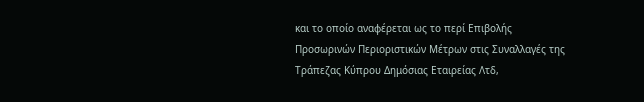και το οποίο αναφέρεται ως το περί Επιβολής Προσωρινών Περιοριστικών Μέτρων στις Συναλλαγές της Τράπεζας Κύπρου Δημόσιας Εταιρείας Λτδ,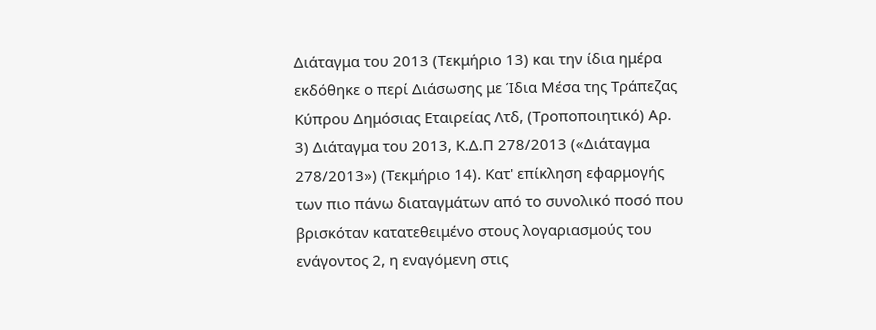Διάταγμα του 2013 (Τεκμήριο 13) και την ίδια ημέρα εκδόθηκε ο περί Διάσωσης με Ίδια Μέσα της Τράπεζας Κύπρου Δημόσιας Εταιρείας Λτδ, (Τροποποιητικό) Αρ. 3) Διάταγμα του 2013, Κ.Δ.Π 278/2013 («Διάταγμα 278/2013») (Τεκμήριο 14). Κατ' επίκληση εφαρμογής των πιο πάνω διαταγμάτων από το συνολικό ποσό που βρισκόταν κατατεθειμένο στους λογαριασμούς του ενάγοντος 2, η εναγόμενη στις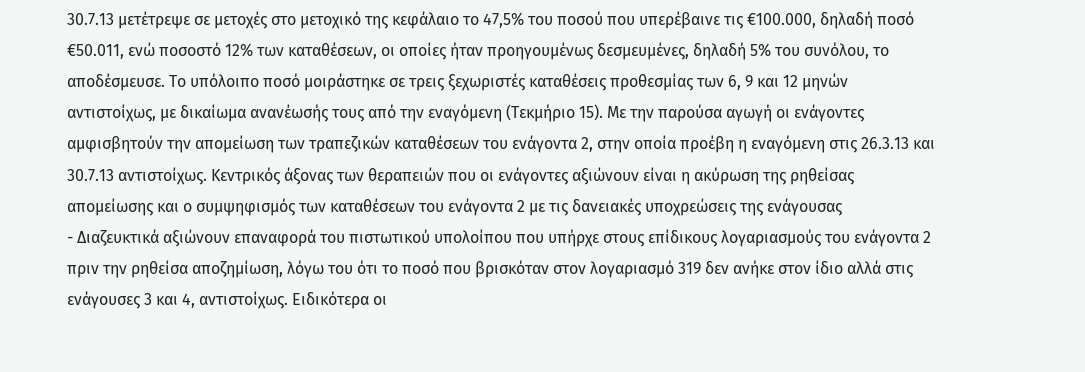30.7.13 μετέτρεψε σε μετοχές στο μετοχικό της κεφάλαιο το 47,5% του ποσού που υπερέβαινε τις €100.000, δηλαδή ποσό €50.011, ενώ ποσοστό 12% των καταθέσεων, οι οποίες ήταν προηγουμένως δεσμευμένες, δηλαδή 5% του συνόλου, το αποδέσμευσε. Το υπόλοιπο ποσό μοιράστηκε σε τρεις ξεχωριστές καταθέσεις προθεσμίας των 6, 9 και 12 μηνών αντιστοίχως, με δικαίωμα ανανέωσής τους από την εναγόμενη (Τεκμήριο 15). Με την παρούσα αγωγή οι ενάγοντες αμφισβητούν την απομείωση των τραπεζικών καταθέσεων του ενάγοντα 2, στην οποία προέβη η εναγόμενη στις 26.3.13 και 30.7.13 αντιστοίχως. Κεντρικός άξονας των θεραπειών που οι ενάγοντες αξιώνουν είναι η ακύρωση της ρηθείσας απομείωσης και ο συμψηφισμός των καταθέσεων του ενάγοντα 2 με τις δανειακές υποχρεώσεις της ενάγουσας
- Διαζευκτικά αξιώνουν επαναφορά του πιστωτικού υπολοίπου που υπήρχε στους επίδικους λογαριασμούς του ενάγοντα 2 πριν την ρηθείσα αποζημίωση, λόγω του ότι το ποσό που βρισκόταν στον λογαριασμό 319 δεν ανήκε στον ίδιο αλλά στις ενάγουσες 3 και 4, αντιστοίχως. Ειδικότερα οι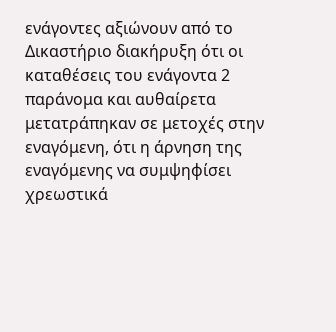ενάγοντες αξιώνουν από το Δικαστήριο διακήρυξη ότι οι καταθέσεις του ενάγοντα 2 παράνομα και αυθαίρετα μετατράπηκαν σε μετοχές στην εναγόμενη, ότι η άρνηση της εναγόμενης να συμψηφίσει χρεωστικά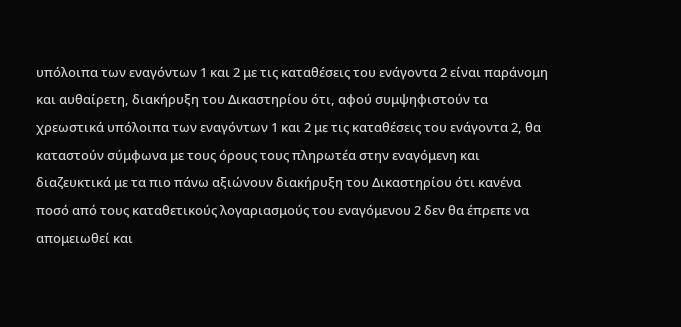υπόλοιπα των εναγόντων 1 και 2 με τις καταθέσεις του ενάγοντα 2 είναι παράνομη και αυθαίρετη, διακήρυξη του Δικαστηρίου ότι, αφού συμψηφιστούν τα χρεωστικά υπόλοιπα των εναγόντων 1 και 2 με τις καταθέσεις του ενάγοντα 2, θα καταστούν σύμφωνα με τους όρους τους πληρωτέα στην εναγόμενη και διαζευκτικά με τα πιο πάνω αξιώνουν διακήρυξη του Δικαστηρίου ότι κανένα ποσό από τους καταθετικούς λογαριασμούς του εναγόμενου 2 δεν θα έπρεπε να απομειωθεί και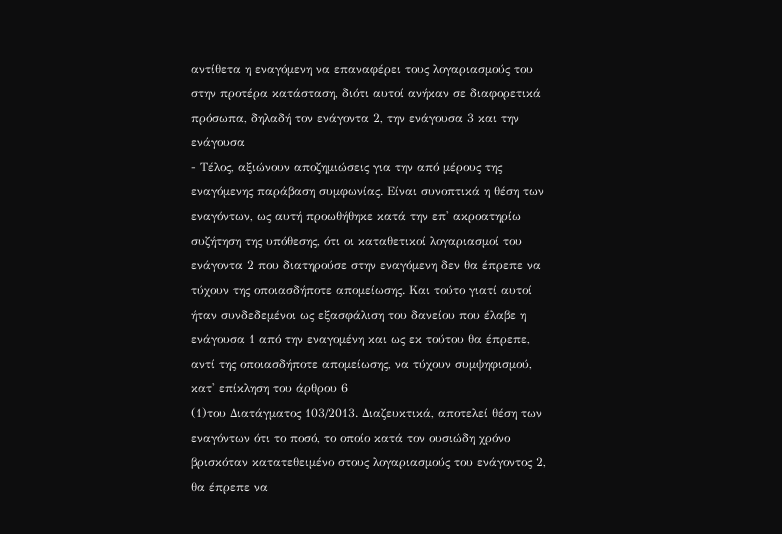αντίθετα η εναγόμενη να επαναφέρει τους λογαριασμούς του στην προτέρα κατάσταση, διότι αυτοί ανήκαν σε διαφορετικά πρόσωπα, δηλαδή τον ενάγοντα 2, την ενάγουσα 3 και την ενάγουσα
- Τέλος, αξιώνουν αποζημιώσεις για την από μέρους της εναγόμενης παράβαση συμφωνίας. Είναι συνοπτικά η θέση των εναγόντων, ως αυτή προωθήθηκε κατά την επ' ακροατηρίω συζήτηση της υπόθεσης, ότι οι καταθετικοί λογαριασμοί του ενάγοντα 2 που διατηρούσε στην εναγόμενη δεν θα έπρεπε να τύχουν της οποιασδήποτε απομείωσης. Και τούτο γιατί αυτοί ήταν συνδεδεμένοι ως εξασφάλιση του δανείου που έλαβε η ενάγουσα 1 από την εναγομένη και ως εκ τούτου θα έπρεπε, αντί της οποιασδήποτε απομείωσης, να τύχουν συμψηφισμού, κατ' επίκληση του άρθρου 6
(1)του Διατάγματος 103/2013. Διαζευκτικά, αποτελεί θέση των εναγόντων ότι το ποσό, το οποίο κατά τον ουσιώδη χρόνο βρισκόταν κατατεθειμένο στους λογαριασμούς του ενάγοντος 2, θα έπρεπε να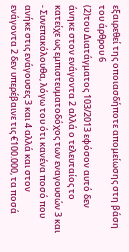εξαιρεθεί της οποιασδήποτε απομείωσης στη βάση του άρθρου 6
(2)του Διατάγματος 103/2013 εφόσον αυτό δεν άνηκε στον ενάγοντα 2 αλλά ο τελευταίος το κατείχε ως εμπιστευματοδόχος των εναγουσών 3 και
- Συνεπακόλουθα, λόγω του ότι κανένα ποσό που ανήκε στις ενάγουσες 3 και 4 αλλά και στον ενάγοντα 2 δεν υπερέβαινε τις €100.000, τα ποσά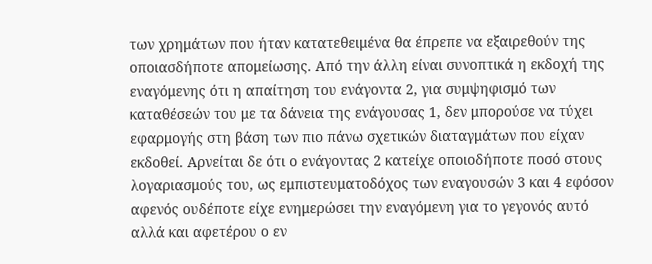των χρημάτων που ήταν κατατεθειμένα θα έπρεπε να εξαιρεθούν της οποιασδήποτε απομείωσης. Από την άλλη είναι συνοπτικά η εκδοχή της εναγόμενης ότι η απαίτηση του ενάγοντα 2, για συμψηφισμό των καταθέσεών του με τα δάνεια της ενάγουσας 1, δεν μπορούσε να τύχει εφαρμογής στη βάση των πιο πάνω σχετικών διαταγμάτων που είχαν εκδοθεί. Αρνείται δε ότι ο ενάγοντας 2 κατείχε οποιοδήποτε ποσό στους λογαριασμούς του, ως εμπιστευματοδόχος των εναγουσών 3 και 4 εφόσον αφενός ουδέποτε είχε ενημερώσει την εναγόμενη για το γεγονός αυτό αλλά και αφετέρου ο εν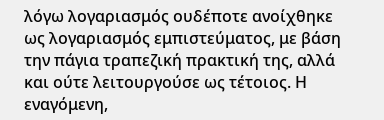λόγω λογαριασμός ουδέποτε ανοίχθηκε ως λογαριασμός εμπιστεύματος, με βάση την πάγια τραπεζική πρακτική της, αλλά και ούτε λειτουργούσε ως τέτοιος. Η εναγόμενη,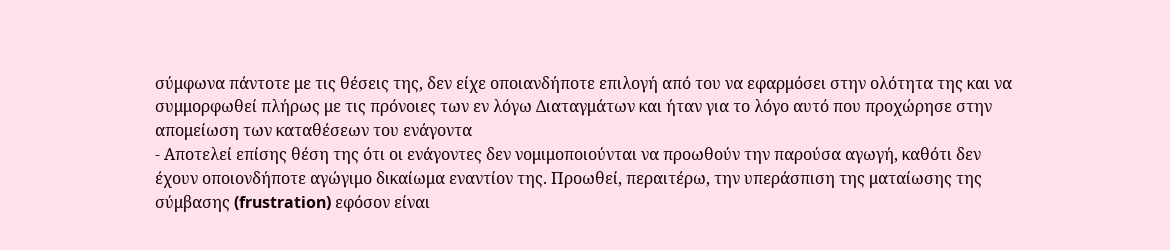σύμφωνα πάντοτε με τις θέσεις της, δεν είχε οποιανδήποτε επιλογή από του να εφαρμόσει στην ολότητα της και να συμμορφωθεί πλήρως με τις πρόνοιες των εν λόγω Διαταγμάτων και ήταν για το λόγο αυτό που προχώρησε στην απομείωση των καταθέσεων του ενάγοντα
- Αποτελεί επίσης θέση της ότι οι ενάγοντες δεν νομιμοποιούνται να προωθούν την παρούσα αγωγή, καθότι δεν έχουν οποιονδήποτε αγώγιμο δικαίωμα εναντίον της. Προωθεί, περαιτέρω, την υπεράσπιση της ματαίωσης της σύμβασης (frustration) εφόσον είναι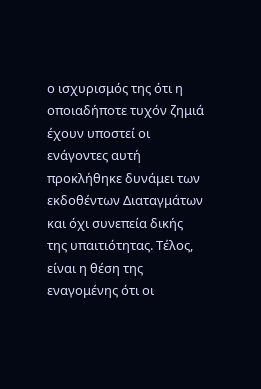ο ισχυρισμός της ότι η οποιαδήποτε τυχόν ζημιά έχουν υποστεί οι ενάγοντες αυτή προκλήθηκε δυνάμει των εκδοθέντων Διαταγμάτων και όχι συνεπεία δικής της υπαιτιότητας. Τέλος, είναι η θέση της εναγομένης ότι οι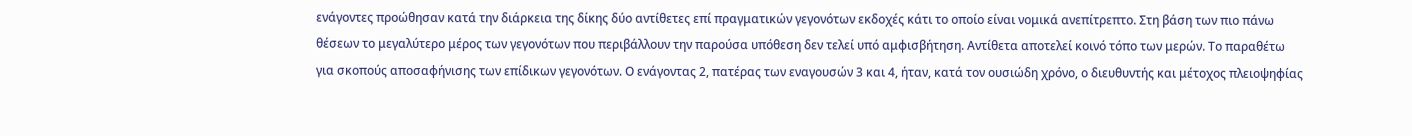ενάγοντες προώθησαν κατά την διάρκεια της δίκης δύο αντίθετες επί πραγματικών γεγονότων εκδοχές κάτι το οποίο είναι νομικά ανεπίτρεπτο. Στη βάση των πιο πάνω θέσεων το μεγαλύτερο μέρος των γεγονότων που περιβάλλουν την παρούσα υπόθεση δεν τελεί υπό αμφισβήτηση. Αντίθετα αποτελεί κοινό τόπο των μερών. Το παραθέτω για σκοπούς αποσαφήνισης των επίδικων γεγονότων. Ο ενάγοντας 2, πατέρας των εναγουσών 3 και 4, ήταν, κατά τον ουσιώδη χρόνο, ο διευθυντής και μέτοχος πλειοψηφίας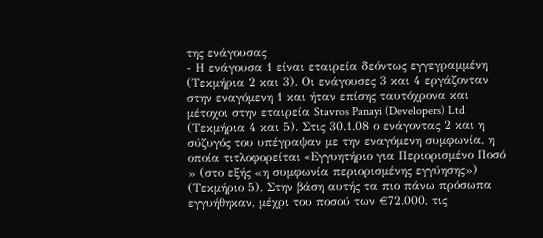της ενάγουσας
- Η ενάγουσα 1 είναι εταιρεία δεόντως εγγεγραμμένη (Τεκμήρια 2 και 3). Οι ενάγουσες 3 και 4 εργάζονταν στην εναγόμενη 1 και ήταν επίσης ταυτόχρονα και μέτοχοι στην εταιρεία Stavros Panayi (Developers) Ltd (Τεκμήρια 4 και 5). Στις 30.1.08 ο ενάγοντας 2 και η σύζυγός του υπέγραψαν με την εναγόμενη συμφωνία, η οποία τιτλοφορείται «Eγγυητήριο για Περιορισμένο Ποσό » (στο εξής «η συμφωνία περιορισμένης εγγύησης») (Τεκμήριο 5). Στην βάση αυτής τα πιο πάνω πρόσωπα εγγυήθηκαν, μέχρι του ποσού των €72.000, τις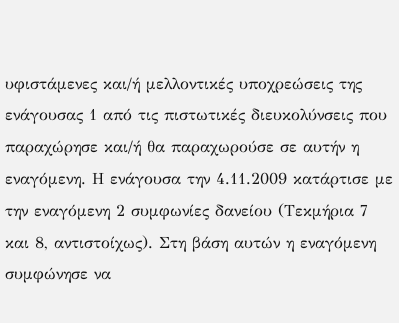υφιστάμενες και/ή μελλοντικές υποχρεώσεις της ενάγουσας 1 από τις πιστωτικές διευκολύνσεις που παραχώρησε και/ή θα παραχωρούσε σε αυτήν η εναγόμενη. Η ενάγουσα την 4.11.2009 κατάρτισε με την εναγόμενη 2 συμφωνίες δανείου (Τεκμήρια 7 και 8, αντιστοίχως). Στη βάση αυτών η εναγόμενη συμφώνησε να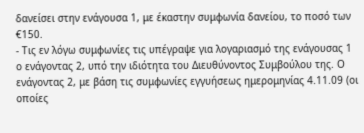δανείσει στην ενάγουσα 1, με έκαστην συμφωνία δανείου, το ποσό των €150.
- Τις εν λόγω συμφωνίες τις υπέγραψε για λογαριασμό της ενάγουσας 1 ο ενάγοντας 2, υπό την ιδιότητα του Διευθύνοντος Συμβούλου της. Ο ενάγοντας 2, με βάση τις συμφωνίες εγγυήσεως ημερομηνίας 4.11.09 (οι οποίες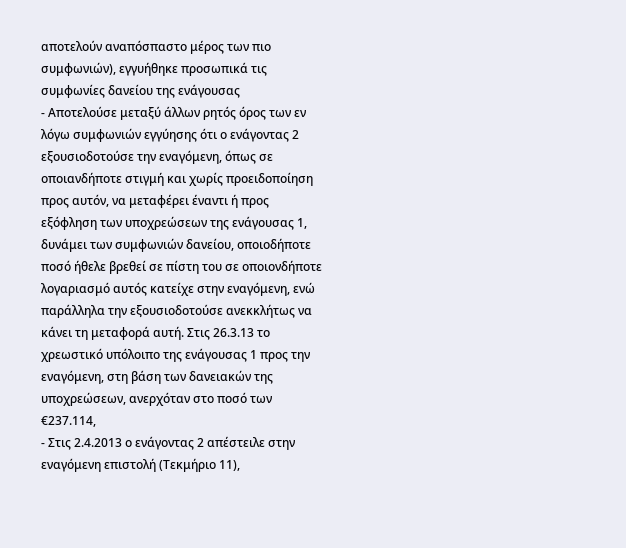αποτελούν αναπόσπαστο μέρος των πιο συμφωνιών), εγγυήθηκε προσωπικά τις συμφωνίες δανείου της ενάγουσας
- Αποτελούσε μεταξύ άλλων ρητός όρος των εν λόγω συμφωνιών εγγύησης ότι ο ενάγοντας 2 εξουσιοδοτούσε την εναγόμενη, όπως σε οποιανδήποτε στιγμή και χωρίς προειδοποίηση προς αυτόν, να μεταφέρει έναντι ή προς εξόφληση των υποχρεώσεων της ενάγουσας 1, δυνάμει των συμφωνιών δανείου, οποιοδήποτε ποσό ήθελε βρεθεί σε πίστη του σε οποιονδήποτε λογαριασμό αυτός κατείχε στην εναγόμενη, ενώ παράλληλα την εξουσιοδοτούσε ανεκκλήτως να κάνει τη μεταφορά αυτή. Στις 26.3.13 το χρεωστικό υπόλοιπο της ενάγουσας 1 προς την εναγόμενη, στη βάση των δανειακών της υποχρεώσεων, ανερχόταν στο ποσό των €237.114,
- Στις 2.4.2013 ο ενάγοντας 2 απέστειλε στην εναγόμενη επιστολή (Τεκμήριο 11),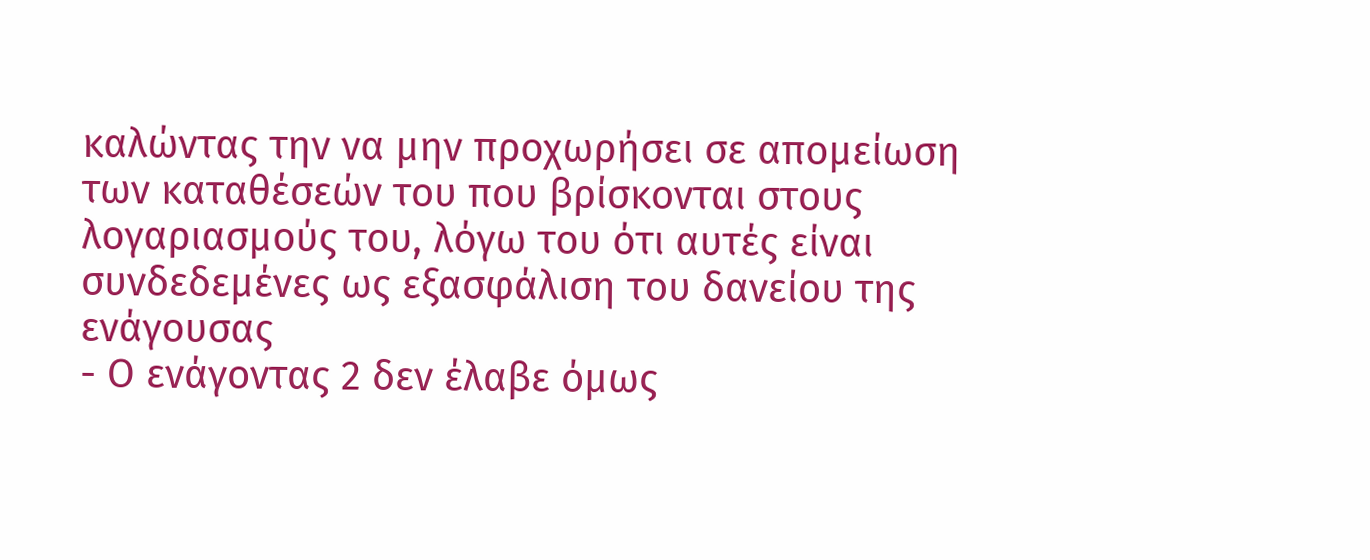καλώντας την να μην προχωρήσει σε απομείωση των καταθέσεών του που βρίσκονται στους λογαριασμούς του, λόγω του ότι αυτές είναι συνδεδεμένες ως εξασφάλιση του δανείου της ενάγουσας
- Ο ενάγοντας 2 δεν έλαβε όμως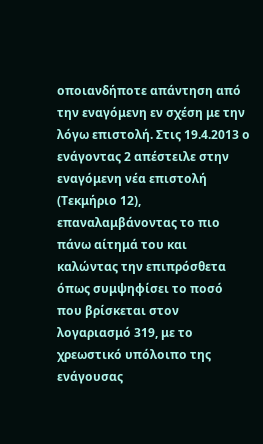οποιανδήποτε απάντηση από την εναγόμενη εν σχέση με την λόγω επιστολή. Στις 19.4.2013 ο ενάγοντας 2 απέστειλε στην εναγόμενη νέα επιστολή (Τεκμήριο 12), επαναλαμβάνοντας το πιο πάνω αίτημά του και καλώντας την επιπρόσθετα όπως συμψηφίσει το ποσό που βρίσκεται στον λογαριασμό 319, με το χρεωστικό υπόλοιπο της ενάγουσας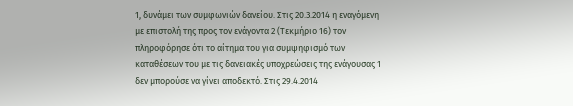1, δυνάμει των συμφωνιών δανείου. Στις 20.3.2014 η εναγόμενη με επιστολή της προς τον ενάγοντα 2 (Τεκμήριο 16) τον πληροφόρησε ότι το αίτημα του για συμψηφισμό των καταθέσεων του με τις δανειακές υποχρεώσεις της ενάγουσας 1 δεν μπορούσε να γίνει αποδεκτό. Στις 29.4.2014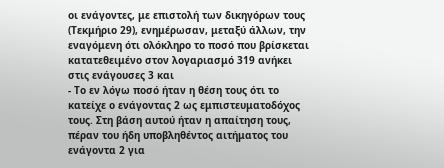οι ενάγοντες, με επιστολή των δικηγόρων τους (Τεκμήριο 29), ενημέρωσαν, μεταξύ άλλων, την εναγόμενη ότι ολόκληρο το ποσό που βρίσκεται κατατεθειμένο στον λογαριασμό 319 ανήκει στις ενάγουσες 3 και
- Το εν λόγω ποσό ήταν η θέση τους ότι το κατείχε ο ενάγοντας 2 ως εμπιστευματοδόχος τους. Στη βάση αυτού ήταν η απαίτηση τους, πέραν του ήδη υποβληθέντος αιτήματος του ενάγοντα 2 για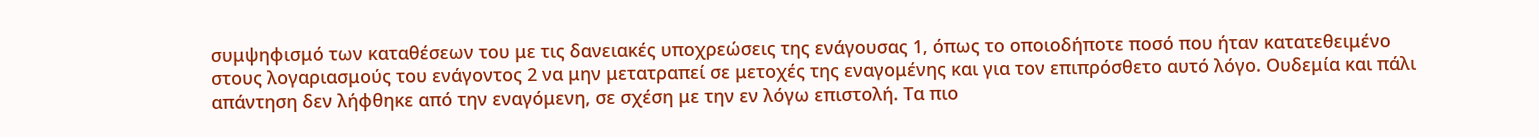συμψηφισμό των καταθέσεων του με τις δανειακές υποχρεώσεις της ενάγουσας 1, όπως το οποιοδήποτε ποσό που ήταν κατατεθειμένο στους λογαριασμούς του ενάγοντος 2 να μην μετατραπεί σε μετοχές της εναγομένης και για τον επιπρόσθετο αυτό λόγο. Ουδεμία και πάλι απάντηση δεν λήφθηκε από την εναγόμενη, σε σχέση με την εν λόγω επιστολή. Τα πιο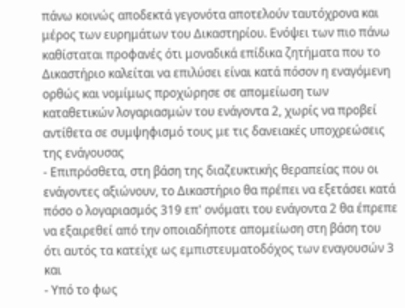πάνω κοινώς αποδεκτά γεγονότα αποτελούν ταυτόχρονα και μέρος των ευρημάτων του Δικαστηρίου. Ενόψει των πιο πάνω καθίσταται προφανές ότι μοναδικά επίδικα ζητήματα που το Δικαστήριο καλείται να επιλύσει είναι κατά πόσον η εναγόμενη ορθώς και νομίμως προχώρησε σε απομείωση των καταθετικών λογαριασμών του ενάγοντα 2, χωρίς να προβεί αντίθετα σε συμψηφισμό τους με τις δανειακές υποχρεώσεις της ενάγουσας
- Επιπρόσθετα, στη βάση της διαζευκτικής θεραπείας που οι ενάγοντες αξιώνουν, το Δικαστήριο θα πρέπει να εξετάσει κατά πόσο ο λογαριασμός 319 επ' ονόματι του ενάγοντα 2 θα έπρεπε να εξαιρεθεί από την οποιαδήποτε απομείωση στη βάση του ότι αυτός τα κατείχε ως εμπιστευματοδόχος των εναγουσών 3 και
- Υπό το φως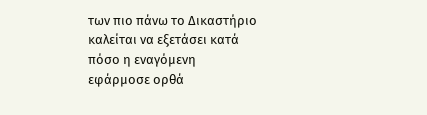των πιο πάνω το Δικαστήριο καλείται να εξετάσει κατά πόσο η εναγόμενη εφάρμοσε ορθά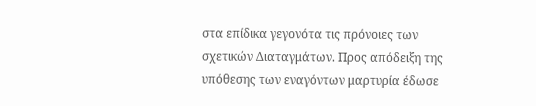στα επίδικα γεγονότα τις πρόνοιες των σχετικών Διαταγμάτων. Προς απόδειξη της υπόθεσης των εναγόντων μαρτυρία έδωσε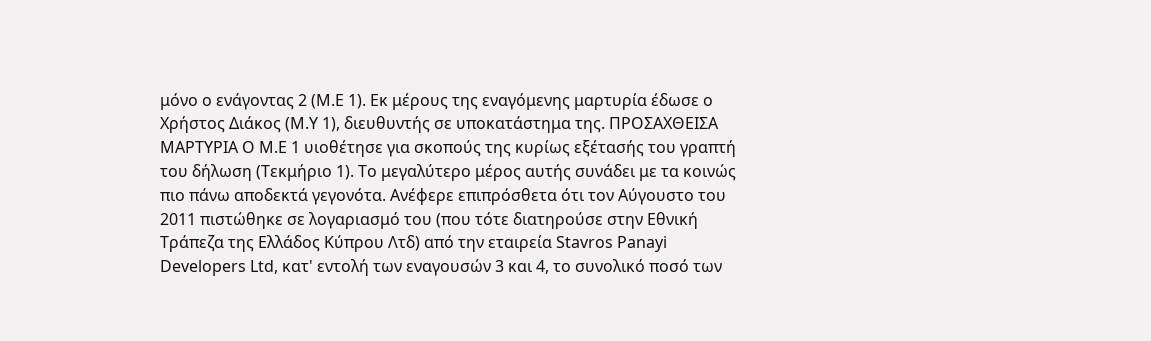μόνο ο ενάγοντας 2 (Μ.Ε 1). Εκ μέρους της εναγόμενης μαρτυρία έδωσε ο Χρήστος Διάκος (Μ.Υ 1), διευθυντής σε υποκατάστημα της. ΠΡΟΣΑΧΘΕΙΣΑ ΜΑΡΤΥΡΙΑ Ο Μ.Ε 1 υιοθέτησε για σκοπούς της κυρίως εξέτασής του γραπτή του δήλωση (Τεκμήριο 1). Το μεγαλύτερο μέρος αυτής συνάδει με τα κοινώς πιο πάνω αποδεκτά γεγονότα. Ανέφερε επιπρόσθετα ότι τον Αύγουστο του 2011 πιστώθηκε σε λογαριασμό του (που τότε διατηρούσε στην Εθνική Τράπεζα της Ελλάδος Κύπρου Λτδ) από την εταιρεία Stavros Panayi Developers Ltd, κατ' εντολή των εναγουσών 3 και 4, το συνολικό ποσό των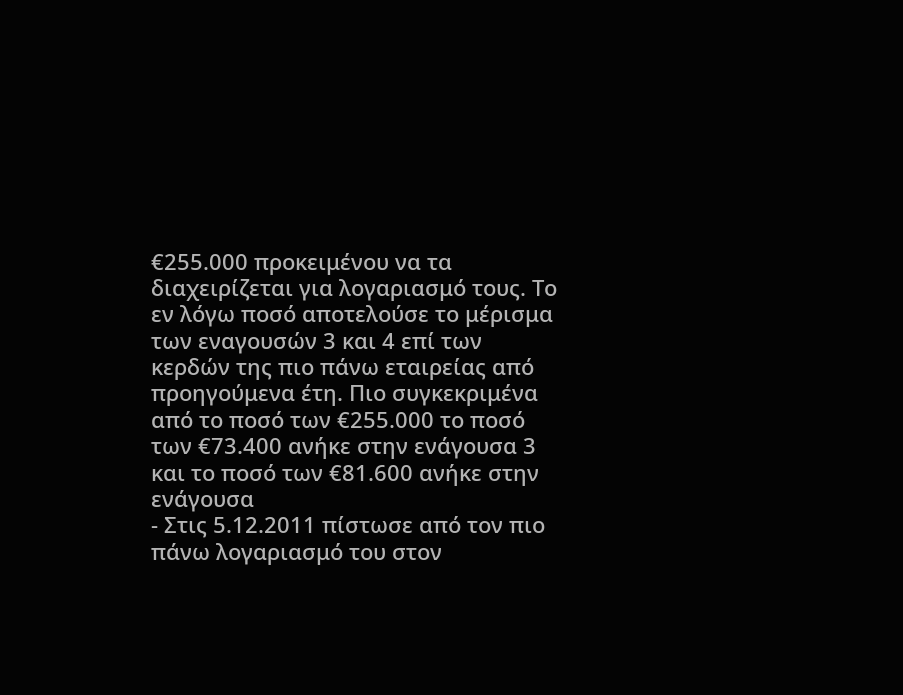€255.000 προκειμένου να τα διαχειρίζεται για λογαριασμό τους. Το εν λόγω ποσό αποτελούσε το μέρισμα των εναγουσών 3 και 4 επί των κερδών της πιο πάνω εταιρείας από προηγούμενα έτη. Πιο συγκεκριμένα από το ποσό των €255.000 το ποσό των €73.400 ανήκε στην ενάγουσα 3 και το ποσό των €81.600 ανήκε στην ενάγουσα
- Στις 5.12.2011 πίστωσε από τον πιο πάνω λογαριασμό του στον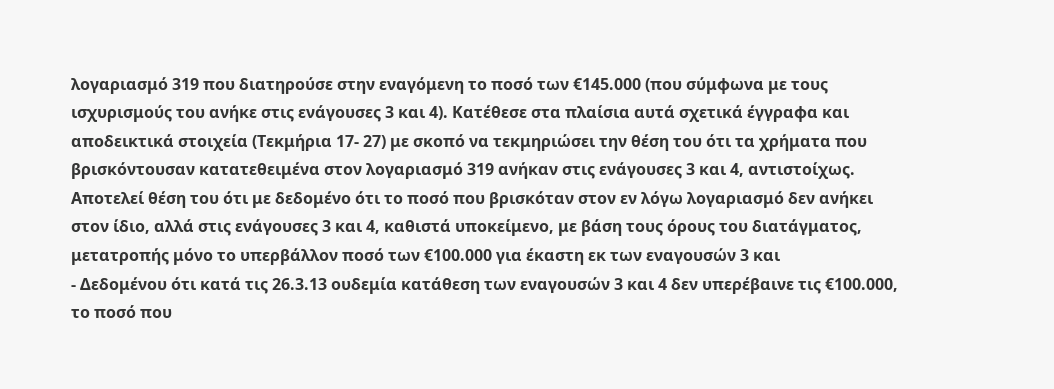λογαριασμό 319 που διατηρούσε στην εναγόμενη το ποσό των €145.000 (που σύμφωνα με τους ισχυρισμούς του ανήκε στις ενάγουσες 3 και 4). Κατέθεσε στα πλαίσια αυτά σχετικά έγγραφα και αποδεικτικά στοιχεία (Τεκμήρια 17‑ 27) με σκοπό να τεκμηριώσει την θέση του ότι τα χρήματα που βρισκόντουσαν κατατεθειμένα στον λογαριασμό 319 ανήκαν στις ενάγουσες 3 και 4, αντιστοίχως. Αποτελεί θέση του ότι με δεδομένο ότι το ποσό που βρισκόταν στον εν λόγω λογαριασμό δεν ανήκει στον ίδιο, αλλά στις ενάγουσες 3 και 4, καθιστά υποκείμενο, με βάση τους όρους του διατάγματος, μετατροπής μόνο το υπερβάλλον ποσό των €100.000 για έκαστη εκ των εναγουσών 3 και
- Δεδομένου ότι κατά τις 26.3.13 ουδεμία κατάθεση των εναγουσών 3 και 4 δεν υπερέβαινε τις €100.000, το ποσό που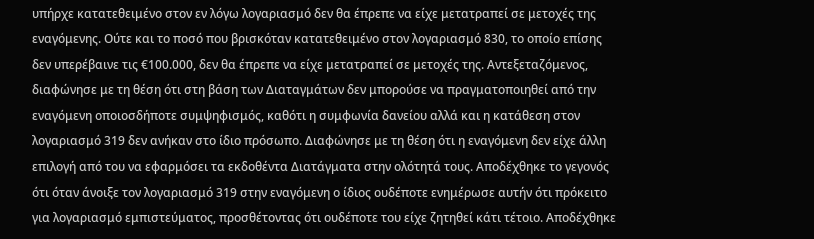υπήρχε κατατεθειμένο στον εν λόγω λογαριασμό δεν θα έπρεπε να είχε μετατραπεί σε μετοχές της εναγόμενης. Ούτε και το ποσό που βρισκόταν κατατεθειμένο στον λογαριασμό 830, το οποίο επίσης δεν υπερέβαινε τις €100.000, δεν θα έπρεπε να είχε μετατραπεί σε μετοχές της. Αντεξεταζόμενος, διαφώνησε με τη θέση ότι στη βάση των Διαταγμάτων δεν μπορούσε να πραγματοποιηθεί από την εναγόμενη οποιοσδήποτε συμψηφισμός, καθότι η συμφωνία δανείου αλλά και η κατάθεση στον λογαριασμό 319 δεν ανήκαν στο ίδιο πρόσωπο. Διαφώνησε με τη θέση ότι η εναγόμενη δεν είχε άλλη επιλογή από του να εφαρμόσει τα εκδοθέντα Διατάγματα στην ολότητά τους. Αποδέχθηκε το γεγονός ότι όταν άνοιξε τον λογαριασμό 319 στην εναγόμενη ο ίδιος ουδέποτε ενημέρωσε αυτήν ότι πρόκειτο για λογαριασμό εμπιστεύματος, προσθέτοντας ότι ουδέποτε του είχε ζητηθεί κάτι τέτοιο. Αποδέχθηκε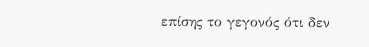επίσης το γεγονός ότι δεν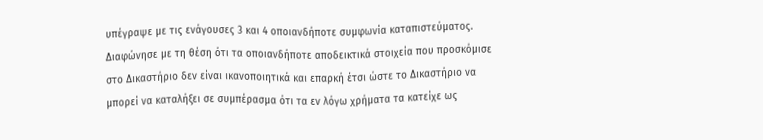υπέγραψε με τις ενάγουσες 3 και 4 οποιανδήποτε συμφωνία καταπιστεύματος. Διαφώνησε με τη θέση ότι τα οποιανδήποτε αποδεικτικά στοιχεία που προσκόμισε στο Δικαστήριο δεν είναι ικανοποιητικά και επαρκή έτσι ώστε το Δικαστήριο να μπορεί να καταλήξει σε συμπέρασμα ότι τα εν λόγω χρήματα τα κατείχε ως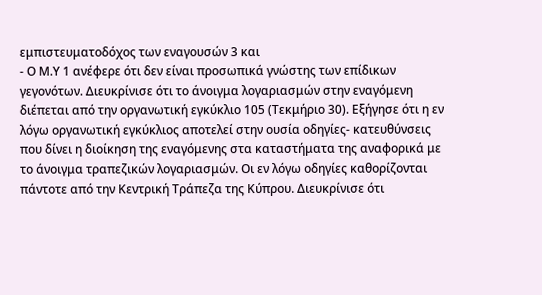εμπιστευματοδόχος των εναγουσών 3 και
- Ο Μ.Υ 1 ανέφερε ότι δεν είναι προσωπικά γνώστης των επίδικων γεγονότων. Διευκρίνισε ότι το άνοιγμα λογαριασμών στην εναγόμενη διέπεται από την οργανωτική εγκύκλιο 105 (Τεκμήριο 30). Εξήγησε ότι η εν λόγω οργανωτική εγκύκλιος αποτελεί στην ουσία οδηγίες‑ κατευθύνσεις που δίνει η διοίκηση της εναγόμενης στα καταστήματα της αναφορικά με το άνοιγμα τραπεζικών λογαριασμών. Οι εν λόγω οδηγίες καθορίζονται πάντοτε από την Κεντρική Τράπεζα της Κύπρου. Διευκρίνισε ότι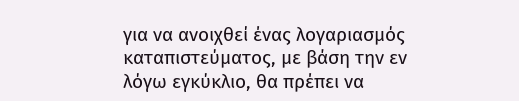για να ανοιχθεί ένας λογαριασμός καταπιστεύματος, με βάση την εν λόγω εγκύκλιο, θα πρέπει να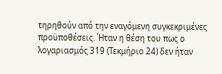τηρηθούν από την εναγόμενη συγκεκριμένες προϋποθέσεις. Ήταν η θέση του πως ο λογαριασμός 319 (Τεκμήριο 24) δεν ήταν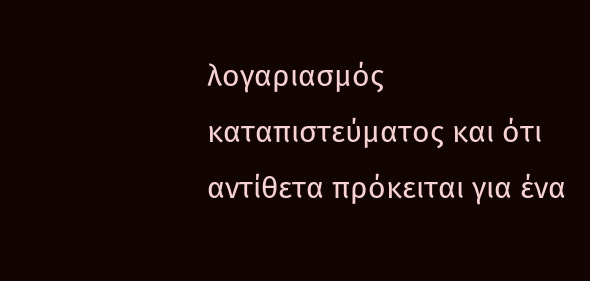λογαριασμός καταπιστεύματος και ότι αντίθετα πρόκειται για ένα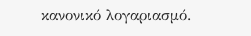κανονικό λογαριασμό.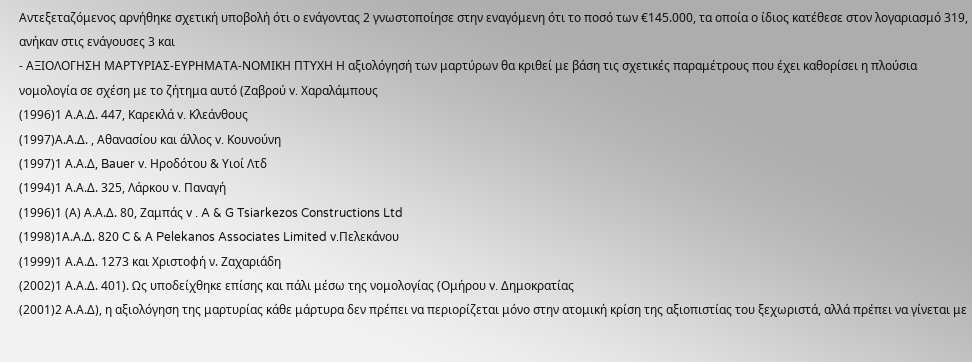Αντεξεταζόμενος αρνήθηκε σχετική υποβολή ότι ο ενάγοντας 2 γνωστοποίησε στην εναγόμενη ότι το ποσό των €145.000, τα οποία ο ίδιος κατέθεσε στον λογαριασμό 319, ανήκαν στις ενάγουσες 3 και
- ΑΞΙΟΛΟΓΗΣΗ ΜΑΡΤΥΡΙΑΣ-ΕΥΡΗΜΑΤΑ-ΝΟΜΙΚΗ ΠΤΥΧΗ Η αξιολόγησή των μαρτύρων θα κριθεί με βάση τις σχετικές παραμέτρους που έχει καθορίσει η πλούσια νομολογία σε σχέση με το ζήτημα αυτό (Ζαβρού v. Χαραλάμπους
(1996)1 Α.Α.Δ. 447, Καρεκλά v. Κλεάνθους
(1997)Α.Α.Δ. , Αθανασίου και άλλος v. Κουνούνη
(1997)1 Α.Α.Δ, Bauer v. Ηροδότου & Υιοί Λτδ
(1994)1 Α.Α.Δ. 325, Λάρκου v. Παναγή
(1996)1 (Α) Α.Α.Δ. 80, Ζαμπάς v . A & G Tsiarkezos Constructions Ltd
(1998)1Α.Α.Δ. 820 C & Α Pelekanos Associates Limited v.Πελεκάνου
(1999)1 Α.Α.Δ. 1273 και Χριστοφή ν. Ζαχαριάδη
(2002)1 Α.Α.Δ. 401). Ως υποδείχθηκε επίσης και πάλι μέσω της νομολογίας (Ομήρου v. Δημοκρατίας
(2001)2 Α.Α.Δ), η αξιολόγηση της μαρτυρίας κάθε μάρτυρα δεν πρέπει να περιορίζεται μόνο στην ατομική κρίση της αξιοπιστίας του ξεχωριστά, αλλά πρέπει να γίνεται με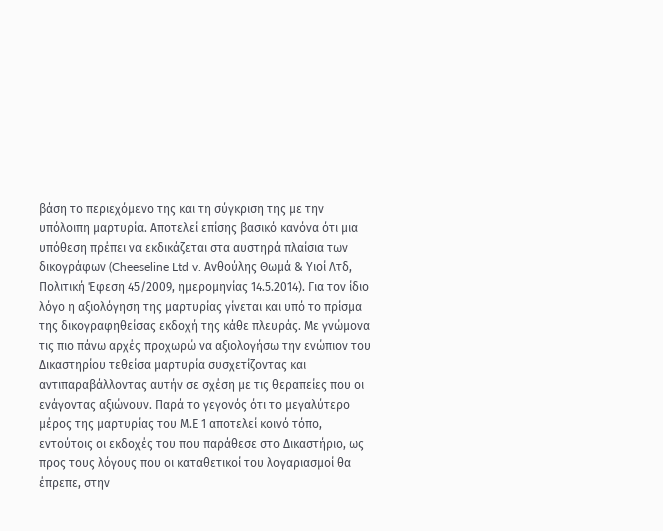βάση το περιεχόμενο της και τη σύγκριση της με την υπόλοιπη μαρτυρία. Αποτελεί επίσης βασικό κανόνα ότι μια υπόθεση πρέπει να εκδικάζεται στα αυστηρά πλαίσια των δικογράφων (Cheeseline Ltd v. Ανθούλης Θωμά & Υιοί Λτδ, Πολιτική Έφεση 45/2009, ημερομηνίας 14.5.2014). Για τον ίδιο λόγο η αξιολόγηση της μαρτυρίας γίνεται και υπό το πρίσμα της δικογραφηθείσας εκδοχή της κάθε πλευράς. Με γνώμονα τις πιο πάνω αρχές προχωρώ να αξιολογήσω την ενώπιον του Δικαστηρίου τεθείσα μαρτυρία συσχετίζοντας και αντιπαραβάλλοντας αυτήν σε σχέση με τις θεραπείες που οι ενάγοντας αξιώνουν. Παρά το γεγονός ότι το μεγαλύτερο μέρος της μαρτυρίας του Μ.Ε 1 αποτελεί κοινό τόπο, εντούτοις οι εκδοχές του που παράθεσε στο Δικαστήριο, ως προς τους λόγους που οι καταθετικοί του λογαριασμοί θα έπρεπε, στην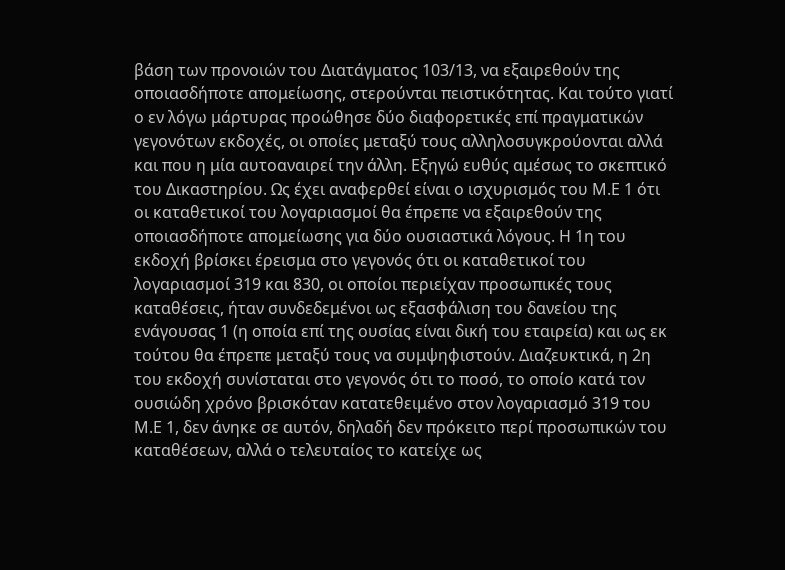βάση των προνοιών του Διατάγματος 103/13, να εξαιρεθούν της οποιασδήποτε απομείωσης, στερούνται πειστικότητας. Και τούτο γιατί ο εν λόγω μάρτυρας προώθησε δύο διαφορετικές επί πραγματικών γεγονότων εκδοχές, οι οποίες μεταξύ τους αλληλοσυγκρούονται αλλά και που η μία αυτοαναιρεί την άλλη. Εξηγώ ευθύς αμέσως το σκεπτικό του Δικαστηρίου. Ως έχει αναφερθεί είναι ο ισχυρισμός του Μ.Ε 1 ότι οι καταθετικοί του λογαριασμοί θα έπρεπε να εξαιρεθούν της οποιασδήποτε απομείωσης για δύο ουσιαστικά λόγους. Η 1η του εκδοχή βρίσκει έρεισμα στο γεγονός ότι οι καταθετικοί του λογαριασμοί 319 και 830, οι οποίοι περιείχαν προσωπικές τους καταθέσεις, ήταν συνδεδεμένοι ως εξασφάλιση του δανείου της ενάγουσας 1 (η οποία επί της ουσίας είναι δική του εταιρεία) και ως εκ τούτου θα έπρεπε μεταξύ τους να συμψηφιστούν. Διαζευκτικά, η 2η του εκδοχή συνίσταται στο γεγονός ότι το ποσό, το οποίο κατά τον ουσιώδη χρόνο βρισκόταν κατατεθειμένο στον λογαριασμό 319 του Μ.Ε 1, δεν άνηκε σε αυτόν, δηλαδή δεν πρόκειτο περί προσωπικών του καταθέσεων, αλλά ο τελευταίος το κατείχε ως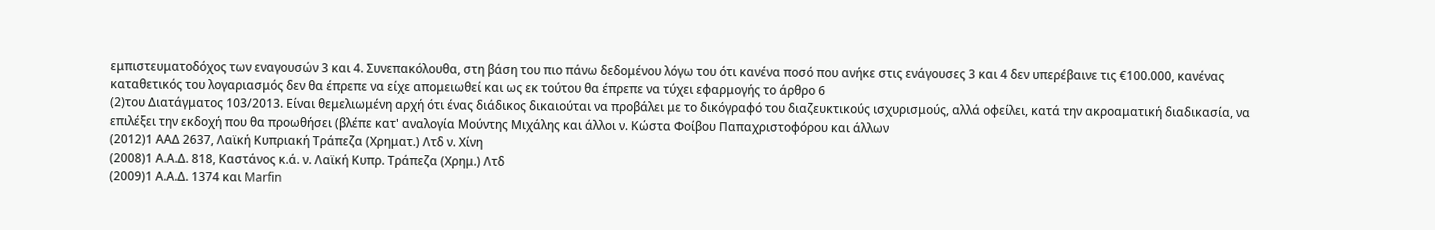εμπιστευματοδόχος των εναγουσών 3 και 4. Συνεπακόλουθα, στη βάση του πιο πάνω δεδομένου λόγω του ότι κανένα ποσό που ανήκε στις ενάγουσες 3 και 4 δεν υπερέβαινε τις €100.000, κανένας καταθετικός του λογαριασμός δεν θα έπρεπε να είχε απομειωθεί και ως εκ τούτου θα έπρεπε να τύχει εφαρμογής το άρθρο 6
(2)του Διατάγματος 103/2013. Είναι θεμελιωμένη αρχή ότι ένας διάδικος δικαιούται να προβάλει με το δικόγραφό του διαζευκτικούς ισχυρισμούς, αλλά οφείλει, κατά την ακροαματική διαδικασία, να επιλέξει την εκδοχή που θα προωθήσει (βλέπε κατ' αναλογία Μούντης Μιχάλης και άλλοι ν. Κώστα Φοίβου Παπαχριστοφόρου και άλλων
(2012)1 ΑΑΔ 2637, Λαϊκή Κυπριακή Τράπεζα (Χρηματ.) Λτδ ν. Χίνη
(2008)1 Α.Α.Δ. 818, Καστάνος κ.ά. ν. Λαϊκή Κυπρ. Τράπεζα (Χρημ.) Λτδ
(2009)1 Α.Α.Δ. 1374 και Marfin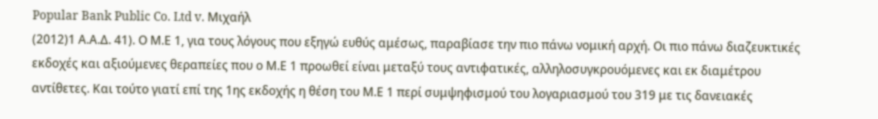Popular Bank Public Co. Ltd v. Μιχαήλ
(2012)1 Α.Α.Δ. 41). Ο Μ.Ε 1, για τους λόγους που εξηγώ ευθύς αμέσως, παραβίασε την πιο πάνω νομική αρχή. Οι πιο πάνω διαζευκτικές εκδοχές και αξιούμενες θεραπείες που ο Μ.Ε 1 προωθεί είναι μεταξύ τους αντιφατικές, αλληλοσυγκρουόμενες και εκ διαμέτρου αντίθετες. Και τούτο γιατί επί της 1ης εκδοχής η θέση του Μ.Ε 1 περί συμψηφισμού του λογαριασμού του 319 με τις δανειακές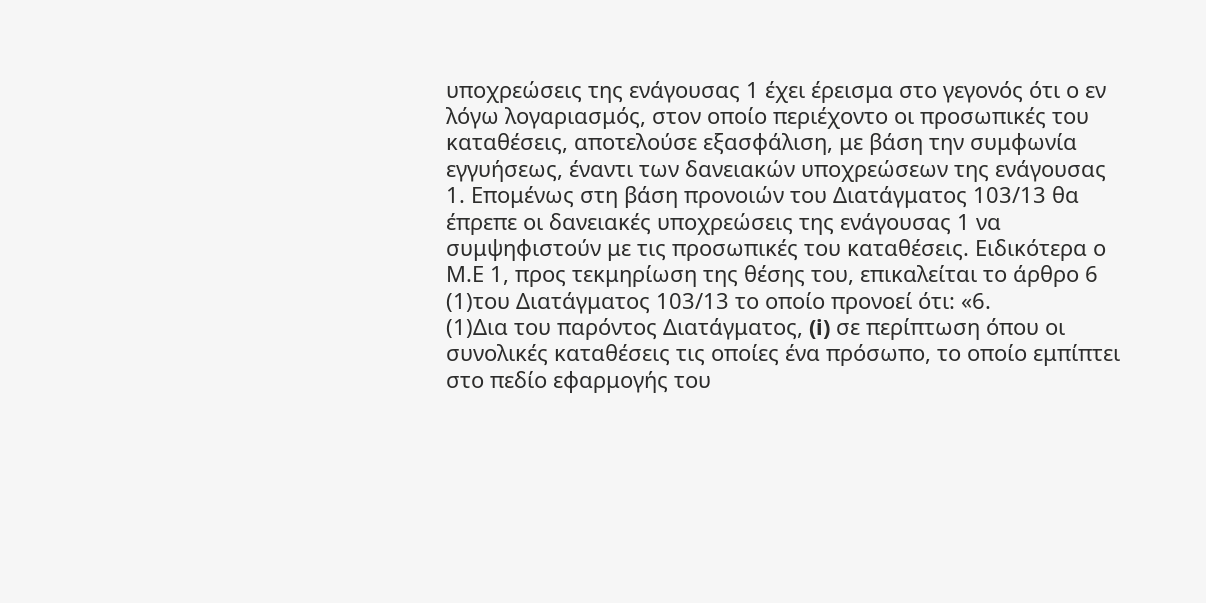υποχρεώσεις της ενάγουσας 1 έχει έρεισμα στο γεγονός ότι ο εν λόγω λογαριασμός, στον οποίο περιέχοντο οι προσωπικές του καταθέσεις, αποτελούσε εξασφάλιση, με βάση την συμφωνία εγγυήσεως, έναντι των δανειακών υποχρεώσεων της ενάγουσας 1. Επομένως στη βάση προνοιών του Διατάγματος 103/13 θα έπρεπε οι δανειακές υποχρεώσεις της ενάγουσας 1 να συμψηφιστούν με τις προσωπικές του καταθέσεις. Ειδικότερα ο Μ.Ε 1, προς τεκμηρίωση της θέσης του, επικαλείται το άρθρο 6
(1)του Διατάγματος 103/13 το οποίο προνοεί ότι: «6.
(1)Δια του παρόντος Διατάγματος, (i) σε περίπτωση όπου οι συνολικές καταθέσεις τις οποίες ένα πρόσωπο, το οποίο εμπίπτει στο πεδίο εφαρμογής του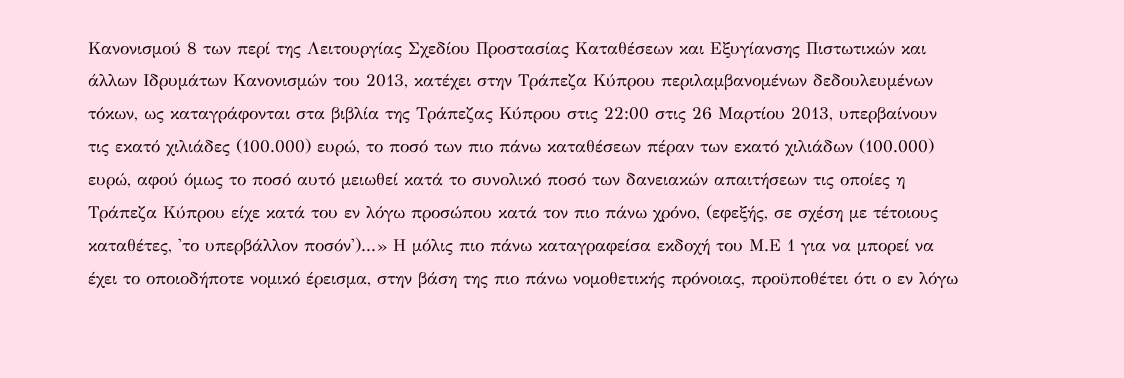Κανονισμού 8 των περί της Λειτουργίας Σχεδίου Προστασίας Καταθέσεων και Εξυγίανσης Πιστωτικών και άλλων Ιδρυμάτων Κανονισμών του 2013, κατέχει στην Τράπεζα Κύπρου περιλαμβανομένων δεδουλευμένων τόκων, ως καταγράφονται στα βιβλία της Τράπεζας Κύπρου στις 22:00 στις 26 Μαρτίου 2013, υπερβαίνουν τις εκατό χιλιάδες (100.000) ευρώ, το ποσό των πιο πάνω καταθέσεων πέραν των εκατό χιλιάδων (100.000) ευρώ, αφού όμως το ποσό αυτό μειωθεί κατά το συνολικό ποσό των δανειακών απαιτήσεων τις οποίες η Τράπεζα Κύπρου είχε κατά του εν λόγω προσώπου κατά τον πιο πάνω χρόνο, (εφεξής, σε σχέση με τέτοιους καταθέτες, 'το υπερβάλλον ποσόν')...» Η μόλις πιο πάνω καταγραφείσα εκδοχή του Μ.Ε 1 για να μπορεί να έχει το οποιοδήποτε νομικό έρεισμα, στην βάση της πιο πάνω νομοθετικής πρόνοιας, προϋποθέτει ότι ο εν λόγω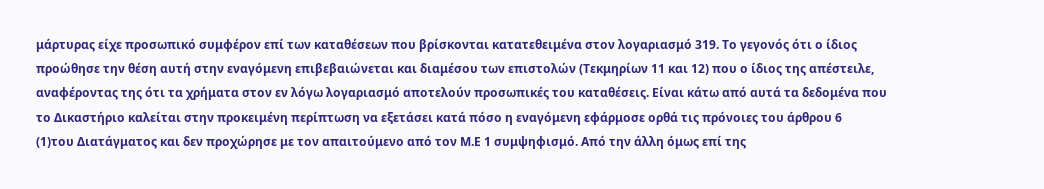μάρτυρας είχε προσωπικό συμφέρον επί των καταθέσεων που βρίσκονται κατατεθειμένα στον λογαριασμό 319. Το γεγονός ότι ο ίδιος προώθησε την θέση αυτή στην εναγόμενη επιβεβαιώνεται και διαμέσου των επιστολών (Τεκμηρίων 11 και 12) που ο ίδιος της απέστειλε, αναφέροντας της ότι τα χρήματα στον εν λόγω λογαριασμό αποτελούν προσωπικές του καταθέσεις. Είναι κάτω από αυτά τα δεδομένα που το Δικαστήριο καλείται στην προκειμένη περίπτωση να εξετάσει κατά πόσο η εναγόμενη εφάρμοσε ορθά τις πρόνοιες του άρθρου 6
(1)του Διατάγματος και δεν προχώρησε με τον απαιτούμενο από τον Μ.Ε 1 συμψηφισμό. Από την άλλη όμως επί της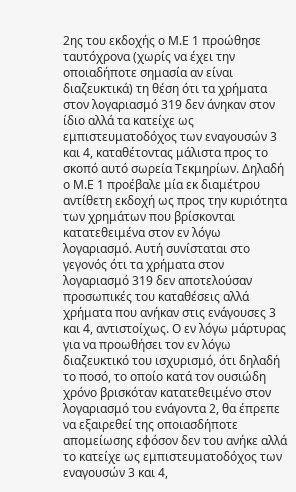2ης του εκδοχής ο Μ.Ε 1 προώθησε ταυτόχρονα (χωρίς να έχει την οποιαδήποτε σημασία αν είναι διαζευκτικά) τη θέση ότι τα χρήματα στον λογαριασμό 319 δεν άνηκαν στον ίδιο αλλά τα κατείχε ως εμπιστευματοδόχος των εναγουσών 3 και 4, καταθέτοντας μάλιστα προς το σκοπό αυτό σωρεία Τεκμηρίων. Δηλαδή ο Μ.Ε 1 προέβαλε μία εκ διαμέτρου αντίθετη εκδοχή ως προς την κυριότητα των χρημάτων που βρίσκονται κατατεθειμένα στον εν λόγω λογαριασμό. Αυτή συνίσταται στο γεγονός ότι τα χρήματα στον λογαριασμό 319 δεν αποτελούσαν προσωπικές του καταθέσεις αλλά χρήματα που ανήκαν στις ενάγουσες 3 και 4, αντιστοίχως. Ο εν λόγω μάρτυρας για να προωθήσει τον εν λόγω διαζευκτικό του ισχυρισμό, ότι δηλαδή το ποσό, το οποίο κατά τον ουσιώδη χρόνο βρισκόταν κατατεθειμένο στον λογαριασμό του ενάγοντα 2, θα έπρεπε να εξαιρεθεί της οποιασδήποτε απομείωσης εφόσον δεν του ανήκε αλλά το κατείχε ως εμπιστευματοδόχος των εναγουσών 3 και 4,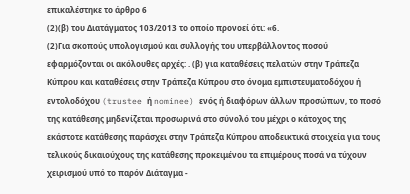επικαλέστηκε το άρθρο 6
(2)(β) του Διατάγματος 103/2013 το οποίο προνοεί ότι: «6.
(2)Για σκοπούς υπολογισμού και συλλογής του υπερβάλλοντος ποσού εφαρμόζονται οι ακόλουθες αρχές: . (β) για καταθέσεις πελατών στην Τράπεζα Κύπρου και καταθέσεις στην Τράπεζα Κύπρου στο όνομα εμπιστευματοδόχου ή εντολοδόχου (trustee ή nominee) ενός ή διαφόρων άλλων προσώπων, το ποσό της κατάθεσης μηδενίζεται προσωρινά στο σύνολό του μέχρι ο κάτοχος της εκάστοτε κατάθεσης παράσχει στην Τράπεζα Κύπρου αποδεικτικά στοιχεία για τους τελικούς δικαιούχους της κατάθεσης προκειμένου τα επιμέρους ποσά να τύχουν χειρισμού υπό το παρόν Διάταγμα -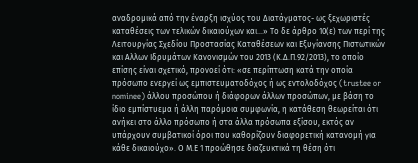αναδρομικά από την έναρξη ισχύος του Διατάγματος- ως ξεχωριστές καταθέσεις των τελικών δικαιούχων και...» Tο δε άρθρο 10(ε) των περί της Λειτουργίας Σχεδίου Προστασίας Καταθέσεων και Εξυγίανσης Πιστωτικών και Αλλων Ιδρυμάτων Κανονισμών του 2013 (Κ.Δ.Π.92/2013), το οποίο επίσης είναι σχετικό, προνοεί ότι: «σε περίπτωση κατά την οποία πρόσωπο ενεργεί ως εμπιστευματοδόχος ή ως εντολοδόχος (trustee or nominee) άλλου προσώπου ή διάφορων άλλων προσώπων, με βάση το ίδιο εμπίστυεμα ή άλλη παρόμοια συμφωνία, η κατάθεση θεωρείται ότι ανήκει στο άλλο πρόσωπο ή στα άλλα πρόσωπα εξίσου, εκτός αν υπάρχουν συμβατικοί όροι που καθορίζουν διαφορετική κατανομή για κάθε δικαιούχο». Ο Μ.Ε 1 προώθησε διαζευκτικά τη θέση ότι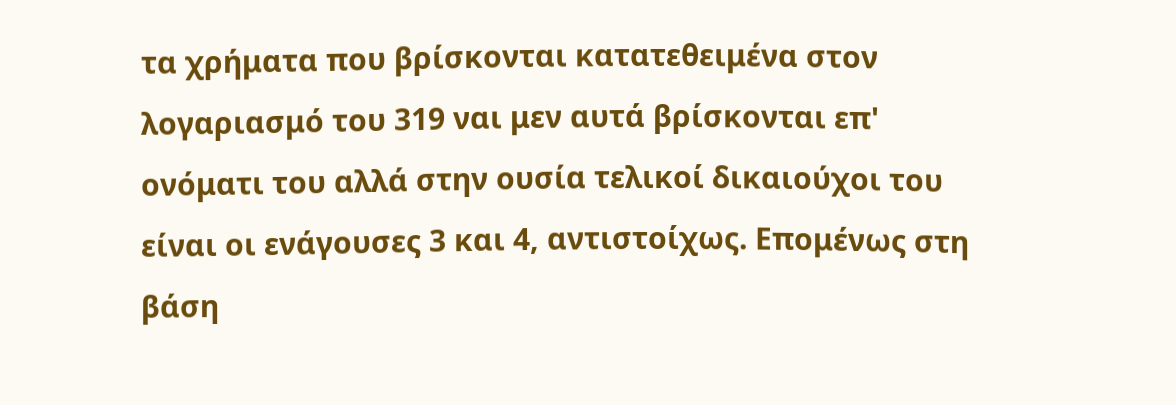τα χρήματα που βρίσκονται κατατεθειμένα στον λογαριασμό του 319 ναι μεν αυτά βρίσκονται επ' ονόματι του αλλά στην ουσία τελικοί δικαιούχοι του είναι οι ενάγουσες 3 και 4, αντιστοίχως. Επομένως στη βάση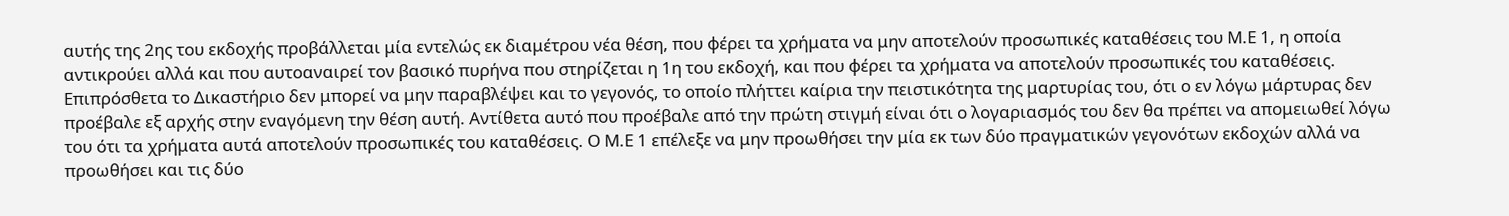αυτής της 2ης του εκδοχής προβάλλεται μία εντελώς εκ διαμέτρου νέα θέση, που φέρει τα χρήματα να μην αποτελούν προσωπικές καταθέσεις του Μ.Ε 1, η οποία αντικρούει αλλά και που αυτοαναιρεί τον βασικό πυρήνα που στηρίζεται η 1η του εκδοχή, και που φέρει τα χρήματα να αποτελούν προσωπικές του καταθέσεις. Επιπρόσθετα το Δικαστήριο δεν μπορεί να μην παραβλέψει και το γεγονός, το οποίο πλήττει καίρια την πειστικότητα της μαρτυρίας του, ότι ο εν λόγω μάρτυρας δεν προέβαλε εξ αρχής στην εναγόμενη την θέση αυτή. Αντίθετα αυτό που προέβαλε από την πρώτη στιγμή είναι ότι ο λογαριασμός του δεν θα πρέπει να απομειωθεί λόγω του ότι τα χρήματα αυτά αποτελούν προσωπικές του καταθέσεις. Ο Μ.Ε 1 επέλεξε να μην προωθήσει την μία εκ των δύο πραγματικών γεγονότων εκδοχών αλλά να προωθήσει και τις δύο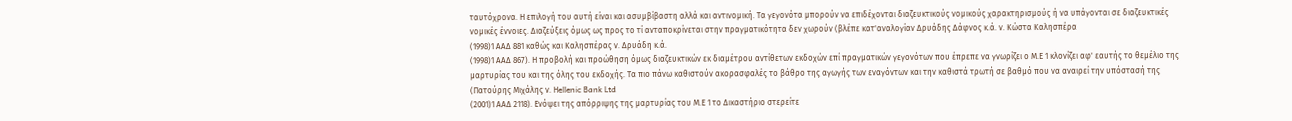ταυτόχρονα. Η επιλογή του αυτή είναι και ασυμβίβαστη αλλά και αντινομική. Τα γεγονότα μπορούν να επιδέχονται διαζευκτικούς νομικούς χαρακτηρισμούς ή να υπάγονται σε διαζευκτικές νομικές έννοιες. Διαζεύξεις όμως ως προς το τί ανταποκρίνεται στην πραγματικότητα δεν χωρούν (βλέπε κατ'αναλογίαν Δρυάδης Δάφνος κ.ά. ν. Kώστα Kαλησπέρα
(1998)1 ΑΑΔ 881 καθώς και Kαλησπέρας ν. Δρυάδη κ.ά.
(1998)1 ΑΑΔ 867). Η προβολή και προώθηση όμως διαζευκτικών εκ διαμέτρου αντίθετων εκδοχών επί πραγματικών γεγονότων που έπρεπε να γνωρίζει ο Μ.Ε 1 κλονίζει αφ' εαυτής το θεμέλιο της μαρτυρίας του και της όλης του εκδοχής. Τα πιο πάνω καθιστούν ακορασφαλές το βάθρο της αγωγής των εναγόντων και την καθιστά τρωτή σε βαθμό που να αναιρεί την υπόστασή της (Πατούρης Μιχάλης ν. Ηellenic Bank Ltd
(2001)1 ΑΑΔ 2118). Ενόψει της απόρριψης της μαρτυρίας του Μ.Ε 1 το Δικαστήριο στερείτε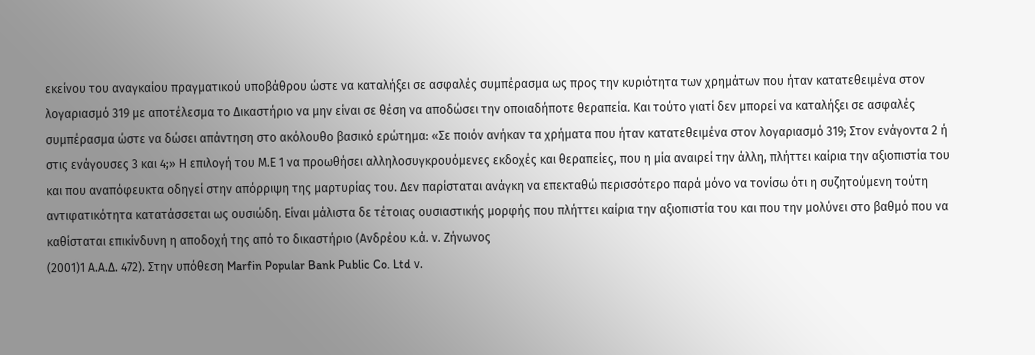εκείνου του αναγκαίου πραγματικού υποβάθρου ώστε να καταλήξει σε ασφαλές συμπέρασμα ως προς την κυριότητα των χρημάτων που ήταν κατατεθειμένα στον λογαριασμό 319 με αποτέλεσμα το Δικαστήριο να μην είναι σε θέση να αποδώσει την οποιαδήποτε θεραπεία. Και τούτο γιατί δεν μπορεί να καταλήξει σε ασφαλές συμπέρασμα ώστε να δώσει απάντηση στο ακόλουθο βασικό ερώτημα: «Σε ποιόν ανήκαν τα χρήματα που ήταν κατατεθειμένα στον λογαριασμό 319; Στον ενάγοντα 2 ή στις ενάγουσες 3 και 4;» Η επιλογή του Μ.Ε 1 να προωθήσει αλληλοσυγκρουόμενες εκδοχές και θεραπείες, που η μία αναιρεί την άλλη, πλήττει καίρια την αξιοπιστία του και που αναπόφευκτα οδηγεί στην απόρριψη της μαρτυρίας του. Δεν παρίσταται ανάγκη να επεκταθώ περισσότερο παρά μόνο να τονίσω ότι η συζητούμενη τούτη αντιφατικότητα κατατάσσεται ως ουσιώδη. Είναι μάλιστα δε τέτοιας ουσιαστικής μορφής που πλήττει καίρια την αξιοπιστία του και που την μολύνει στο βαθμό που να καθίσταται επικίνδυνη η αποδοχή της από το δικαστήριο (Ανδρέου κ.ά. ν. Ζήνωνος
(2001)1 Α.Α.Δ. 472). Στην υπόθεση Marfin Popular Bank Public Co. Ltd ν.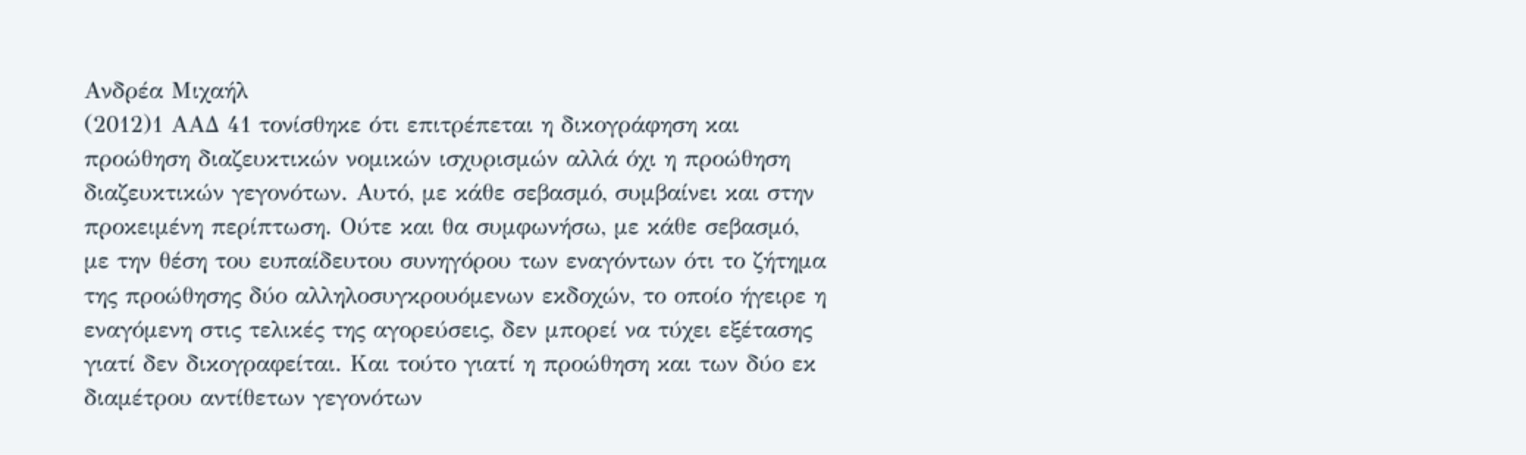Ανδρέα Μιχαήλ
(2012)1 ΑΑΔ 41 τονίσθηκε ότι επιτρέπεται η δικογράφηση και προώθηση διαζευκτικών νομικών ισχυρισμών αλλά όχι η προώθηση διαζευκτικών γεγονότων. Αυτό, με κάθε σεβασμό, συμβαίνει και στην προκειμένη περίπτωση. Ούτε και θα συμφωνήσω, με κάθε σεβασμό, με την θέση του ευπαίδευτου συνηγόρου των εναγόντων ότι το ζήτημα της προώθησης δύο αλληλοσυγκρουόμενων εκδοχών, το οποίο ήγειρε η εναγόμενη στις τελικές της αγορεύσεις, δεν μπορεί να τύχει εξέτασης γιατί δεν δικογραφείται. Και τούτο γιατί η προώθηση και των δύο εκ διαμέτρου αντίθετων γεγονότων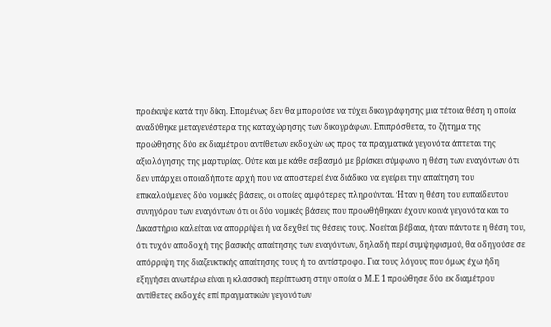προέκυψε κατά την δίκη. Επομένως δεν θα μπορούσε να τύχει δικογράφησης μια τέτοια θέση η οποία αναδύθηκε μεταγενέστερα της καταχώρησης των δικογράφων. Επιπρόσθετα, το ζήτημα της προώθησης δύο εκ διαμέτρου αντίθετων εκδοχών ως προς τα πραγματικά γεγονότα άπτεται της αξιολόγησης της μαρτυρίας. Ούτε και με κάθε σεβασμό με βρίσκει σύμφωνο η θέση των εναγόντων ότι δεν υπάρχει οποιαδήποτε αρχή που να αποστερεί ένα διάδικο να εγείρει την απαίτηση του επικαλούμενες δύο νομικές βάσεις, οι οποίες αμφότερες πληρούνται. Ήταν η θέση του ευπαίδευτου συνηγόρου των εναγόντων ότι οι δύο νομικές βάσεις που προωθήθηκαν έχουν κοινά γεγονότα και το Δικαστήριο καλείται να απορρίψει ή να δεχθεί τις θέσεις τους. Νοείται βέβαια, ήταν πάντοτε η θέση του, ότι τυχόν αποδοχή της βασικής απαίτησης των εναγόντων, δηλαδή περί συμψηφισμού, θα οδηγούσε σε απόρριψη της διαζευκτικής απαίτησης τους ή το αντίστροφο. Για τους λόγους που όμως έχω ήδη εξηγήσει ανωτέρω είναι η κλασσική περίπτωση στην οποία ο Μ.Ε 1 προώθησε δύο εκ διαμέτρου αντίθετες εκδοχές επί πραγματικών γεγονότων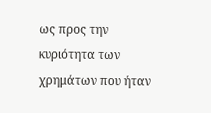ως προς την κυριότητα των χρημάτων που ήταν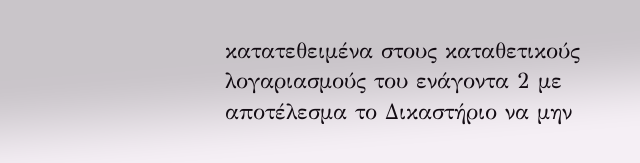κατατεθειμένα στους καταθετικούς λογαριασμούς του ενάγοντα 2 με αποτέλεσμα το Δικαστήριο να μην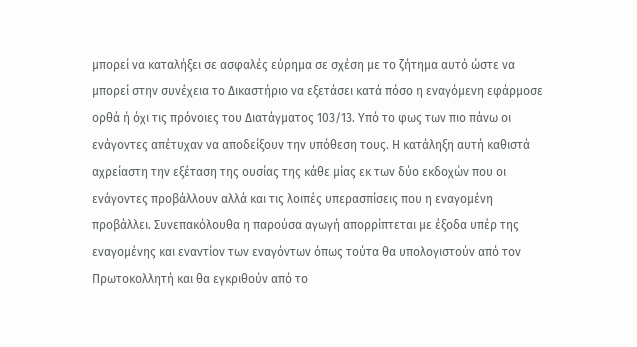μπορεί να καταλήξει σε ασφαλές εύρημα σε σχέση με το ζήτημα αυτό ώστε να μπορεί στην συνέχεια το Δικαστήριο να εξετάσει κατά πόσο η εναγόμενη εφάρμοσε ορθά ή όχι τις πρόνοιες του Διατάγματος 103/13. Υπό το φως των πιο πάνω οι ενάγοντες απέτυχαν να αποδείξουν την υπόθεση τους. Η κατάληξη αυτή καθιστά αχρείαστη την εξέταση της ουσίας της κάθε μίας εκ των δύο εκδοχών που οι ενάγοντες προβάλλουν αλλά και τις λοιπές υπερασπίσεις που η εναγομένη προβάλλει. Συνεπακόλουθα η παρούσα αγωγή απορρίπτεται με έξοδα υπέρ της εναγομένης και εναντίον των εναγόντων όπως τούτα θα υπολογιστούν από τον Πρωτοκολλητή και θα εγκριθούν από το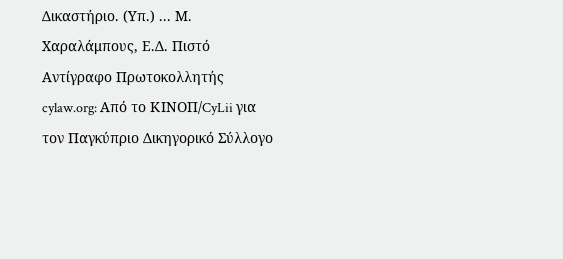Δικαστήριο. (Υπ.) ... Μ. Χαραλάμπους, Ε.Δ. Πιστό Αντίγραφο Πρωτοκολλητής cylaw.org: Από το ΚΙΝOΠ/CyLii για τον Παγκύπριο Δικηγορικό Σύλλογο